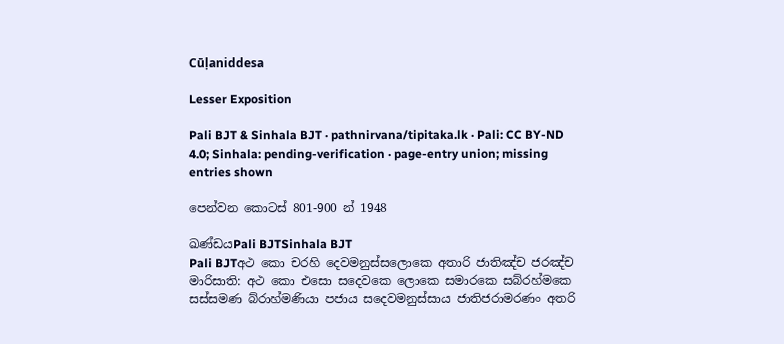Cūḷaniddesa

Lesser Exposition

Pali BJT & Sinhala BJT · pathnirvana/tipitaka.lk · Pali: CC BY-ND 4.0; Sinhala: pending-verification · page-entry union; missing entries shown

පෙන්වන කොටස් 801-900 න් 1948

ඛණ්ඩයPali BJTSinhala BJT
Pali BJTඅථ කො චරහි දෙවමනුස්සලොකෙ අතාරි ජාතිඤ්ච ජරඤ්ච මාරිසාති: අථ කො එසො සදෙවකෙ ලොකෙ සමාරකෙ සබ්රහ්මකෙ සස්සමණ බ්රාහ්මණියා පජාය සදෙවමනුස්සාය ජාතිජරාමරණං අතරි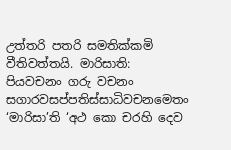උත්තරි පතරි සමතික්කමි වීතිවත්තයි. මාරිසාති: පියවචනං ගරු වචනං සගාරවසප්පතිස්සාධිවචනමෙතං ‘මාරිසා’ති ‘අථ කො චරහි දෙව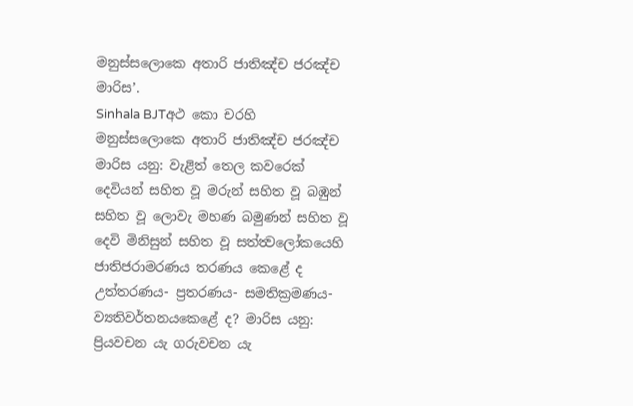මනුස්සලොකෙ අතාරි ජාතිඤ්ච ජරඤ්ච මාරිස’.
Sinhala BJTඅථ කො චරහි මනුස්සලොකෙ අතාරි ජාතිඤ්ච ජරඤ්ච මාරිස යනු: වැළිත් තෙල කවරෙක් දෙවියන් සහිත වූ මරුන් සහිත වූ බඹුන් සහිත වූ ලොවැ මහණ බමුණන් සහිත වූ දෙවි මිනිසුන් සහිත වූ සත්ත්‍වලෝකයෙහි ජාතිජරාමරණය තරණය කෙළේ ද උත්තරණය- ප්‍රතරණය- සමතික්‍රමණය- ව්‍යතිවර්තනයකෙළේ ද? මාරිස යනු: ප්‍රියවචන යැ ගරුවචන යැ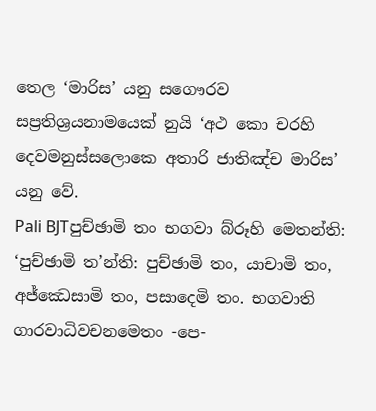තෙල ‘මාරිස’ යනු සගෞරව සප්‍රතිශ්‍රයනාමයෙක් නුයි ‘අථ කො චරහි දෙවමනුස්සලොකෙ අතාරි ජාතිඤ්ච මාරිස’ යනු වේ.
Pali BJTපුච්ඡාමි තං භගවා බ්රූහි මෙතන්ති: ‘පුච්ඡාමි ත’න්ති: පුච්ඡාමි තං, යාචාමි තං, අජ්ඣෙසාමි තං, පසාදෙමි තං. භගවාති ගාරවාධිවචනමෙතං -පෙ-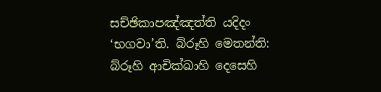සච්ඡිකාපඤ්ඤත්ති යදිදං ‘භගවා’ති. බ්රූහි මෙතන්ති: බ්රූහි ආචික්ඛාහි දෙසෙහි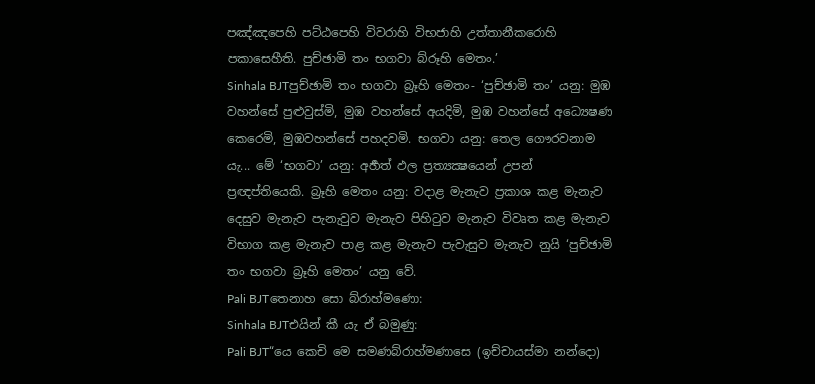පඤ්ඤපෙහි පට්ඨපෙහි විවරාහි විභජාහි උත්තානීකරොහි පකාසෙහීති. පුච්ඡාමි තං භගවා බ්රූහි මෙතං.’
Sinhala BJTපුච්ඡාමි තං භගවා බ්‍රෑහි මෙතං- ‘පුච්ඡාමි තං’ යනු: මුඹ වහන්සේ පුළුවුස්මි, මුඹ වහන්සේ අයදිමි, මුඹ වහන්සේ අධ්‍යෙෂණ කෙරෙමි, මුඹවහන්සේ පහදවමි. භගවා යනු: තෙල ගෞරවනාම යැ... මේ ‘භගවා’ යනු: අර්‍හත් ඵල ප්‍රත්‍යක්‍ෂයෙන් උපන් ප්‍රඥප්තියෙකි. බ්‍රෑහි මෙතං යනු: වදාළ මැනැව ප්‍රකාශ කළ මැනැව දෙසුව මැනැව පැනැවුව මැනැව පිහිටුව මැනැව විවෘත කළ මැනැව විභාග කළ මැනැව පාළ කළ මැනැව පැවැසුව මැනැව නුයි ‘පුච්ඡාමි තං භගවා බ්‍රෑහි මෙතං’ යනු වේ.
Pali BJTතෙනාහ සො බ්රාහ්මණො:
Sinhala BJTඑයින් කී යැ ඒ බමුණු:
Pali BJT“යෙ කෙචි මෙ සමණබ්රාහ්මණාසෙ (ඉච්චායස්මා නන්දො)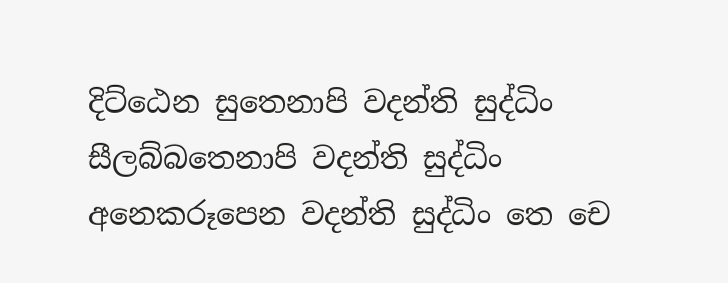දිට්ඨෙන සුතෙනාපි වදන්ති සුද්ධිං සීලබ්බතෙනාපි වදන්ති සුද්ධිං අනෙකරූපෙන වදන්ති සුද්ධිං තෙ චෙ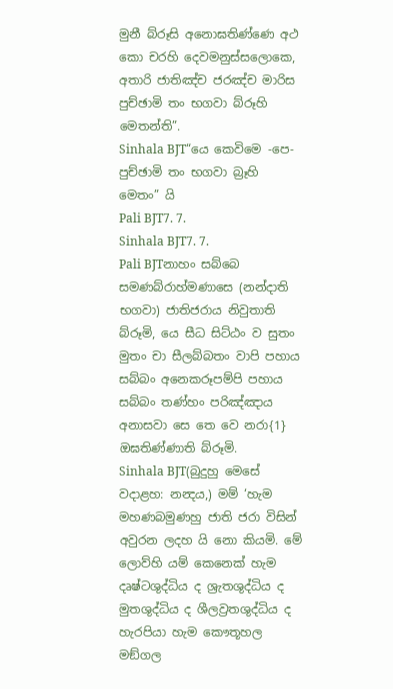මුනී බ්රූසි අනොඝතිණ්ණෙ අථ කො චරහි දෙවමනුස්සලොකෙ, අතාරි ජාතිඤ්ච ජරඤ්ච මාරිස පුච්ඡාමි තං භගවා බ්රූහි මෙතන්ති”.
Sinhala BJT“යෙ කෙවිමෙ -පෙ- පුච්ඡාමි තං භගවා බ්‍රෑහි මෙතං” යි
Pali BJT7. 7.
Sinhala BJT7. 7.
Pali BJTනාහං සබ්බෙ සමණබ්රාහ්මණාසෙ (නන්දාති භගවා) ජාතිජරාය නිවුතාති බ්රූමි, යෙ සීධ සිට්ඨං ව සුතං මුතං චා සීලබ්බතං වාපි පහාය සබ්බං අනෙකරූපම්පි පහාය සබ්බං තණ්හං පරිඤ්ඤාය අනාසවා සෙ තෙ වෙ නරා{1} ඔඝතිණ්ණාති බ්රූමි.
Sinhala BJT(බුදුහු මෙසේ වදාළහ: නන්‍දය,) මම් ‘හැම මහණබමුණහු ජාති ජරා විසින් අවුරන ලදහ යි නො කියමි. මේ ලොව්හි යම් කෙනෙක් හැම දෘෂ්ටශුද්ධිය ද ශ්‍රැතශුද්ධිය ද මුතශුද්ධිය ද ශීලව්‍රතශුද්ධිය ද හැරපියා හැම කෞතූහල මඞ්ගල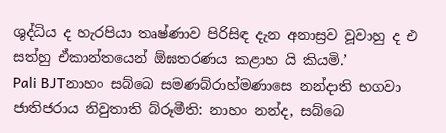ශුද්ධිය ද හැරපියා තෘෂ්ණාව පිරිසිඳ දැන අනාස්‍රව වූවාහු ද එ සත්හු ඒකාන්තයෙන් ඕඝතරණය කළාහ යි කියමි.’
Pali BJTනාහං සබ්බෙ සමණබ්රාහ්මණාසෙ නන්දාති භගවා ජාතිජරාය නිවුතාති බ්රූමීති: නාහං නන්ද, සබ්බෙ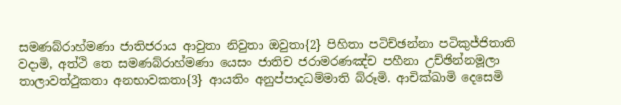සමණබ්රාහ්මණා ජාතිජරාය ආවුතා නිවුතා ඔවුතා{2} පිහිතා පටිච්ඡන්නා පටිකුජ්ජිතාති වදාමි, අත්ථි තෙ සමණබ්රාහ්මණා යෙසං ජාතිච ජරාමරණඤ්ච පහීනා උච්ඡින්නමූලා තාලාවත්ථුකතා අනභාවකතා{3} ආයතිං අනුප්පාදධම්මාති බ්රූමි. ආචික්ඛාමි දෙසෙමි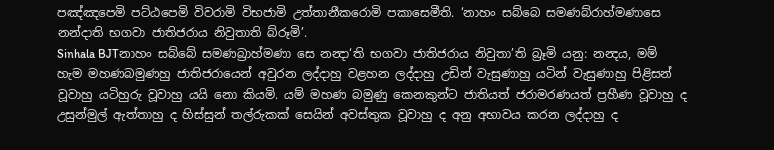පඤ්ඤපෙමි පට්ඨපෙමි විවරාමි විභජාමි උත්තානීකරොමි පකාසෙමීති. ‘නාහං සබ්බෙ සමණබ්රාහ්මණාසෙ නන්දාති භගවා ජාතිජරාය නිවුතාති බ්රූමි’.
Sinhala BJTනාහං සබ්බේ සමණබ්‍රාහ්මණා සෙ නන්‍දා‘ති භගවා ජාතිජරාය නිවුතා’ති බ්‍රෑමි යනු: නන්‍දය, මම් හැම මහණබමුණහු ජාතිජරායෙන් අවුරන ලද්දාහු වළහන ලද්දාහු උඩින් වැසුණාහු යටින් වැසුණාහු පිළිසන් වූවාහු යටිහුරු වූවාහු යයි නො කියමි. යම් මහණ බමුණු කෙනකුන්ට ජාතියත් ජරාමරණයත් ප්‍රහීණ වූවාහු ද උසුන්මුල් ඇත්තාහු ද හිස්සුන් තල්රුකක් සෙයින් අවස්තුක වූවාහු ද අනු අභාවය කරන ලද්දාහු ද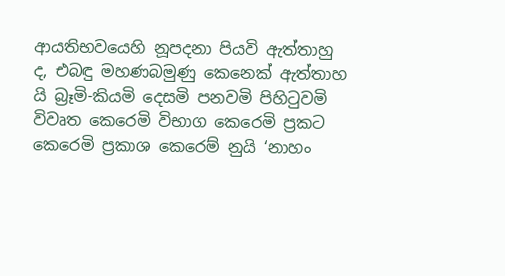ආයතිභවයෙහි නූපදනා පියවි ඇත්තාහු ද, එබඳු මහණබමුණු කෙනෙක් ඇත්තාහ යි බ්‍රෑමි-කියමි දෙසමි පනවමි පිහිටුවමි විවෘත කෙරෙමි විභාග කෙරෙමි ප්‍රකට කෙරෙමි ප්‍රකාශ කෙරෙම් නුයි ‘නාහං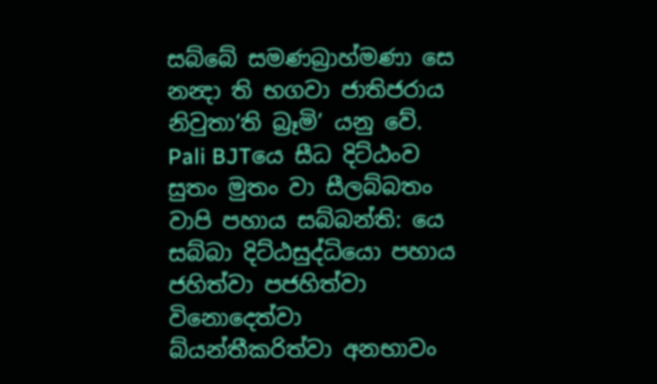සබ්බේ සමණබ්‍රාහ්මණා සෙ නන්‍දා ති භගවා ජාතිජරාය නිවුතා‘ති බ්‍රෑමි’ යනු වේ.
Pali BJTයෙ සීධ දිට්ඨංව සුතං මුතං වා සීලබ්බතං වාපි පහාය සබ්බන්ති: යෙ සබ්බා දිට්ඨසුද්ධියො පහාය ජහිත්වා පජහිත්වා විනොදෙත්වා බ්යන්තීකරිත්වා අනභාවං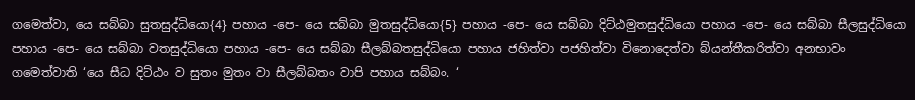ගමෙත්වා, යෙ සබ්බා සුතසුද්ධියො{4} පහාය -පෙ- යෙ සබ්බා මුතසුද්ධියො{5} පහාය -පෙ- යෙ සබ්බා දිට්ඨමුතසුද්ධියො පහාය -පෙ- යෙ සබ්බා සීලසුද්ධියො පහාය -පෙ- යෙ සබ්බා වතසුද්ධියො පහාය -පෙ- යෙ සබ්බා සීලබ්බතසුද්ධියො පහාය ජහිත්වා පජහිත්වා විනොදෙත්වා බ්යන්තීකරිත්වා අනභාවං ගමෙත්වාති ‘යෙ සීධ දිට්ඨං ව සුතං මුතං වා සීලබ්බතං වාපි පහාය සබ්බං. ‘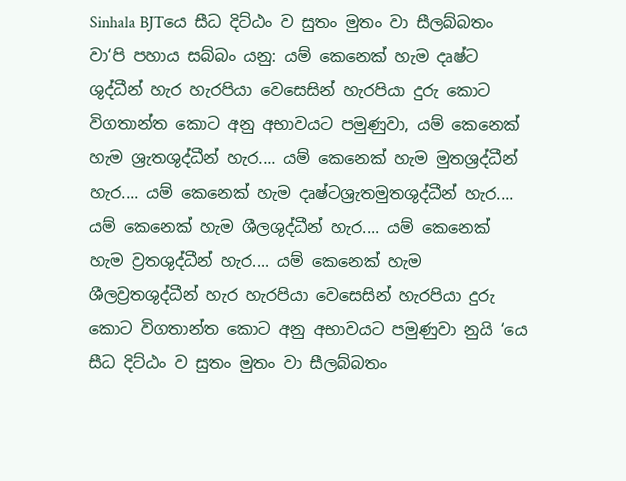Sinhala BJTයෙ සීධ දිට්ඨං ව සුතං මුතං වා සීලබ්බතං වා‘පි පහාය සබ්බං යනු: යම් කෙනෙක් හැම දෘෂ්ට ශුද්ධීන් හැර හැරපියා වෙසෙසින් හැරපියා දුරු කොට විගතාන්ත කොට අනු අභාවයට පමුණුවා, යම් කෙනෙක් හැම ශ්‍රැතශුද්ධීන් හැර.... යම් කෙනෙක් හැම මුතශ්‍රද්ධීන් හැර.... යම් කෙනෙක් හැම දෘෂ්ටශ්‍රැතමුතශුද්ධීන් හැර.... යම් කෙනෙක් හැම ශීලශුද්ධීන් හැර.... යම් කෙනෙක් හැම ව්‍රතශුද්ධීන් හැර.... යම් කෙනෙක් හැම ශීලව්‍රතශුද්ධීන් හැර හැරපියා වෙසෙසින් හැරපියා දුරු කොට විගතාන්ත කොට අනු අභාවයට පමුණුවා නුයි ‘යෙ සීධ දිට්ඨං ව සුතං මුතං වා සීලබ්බතං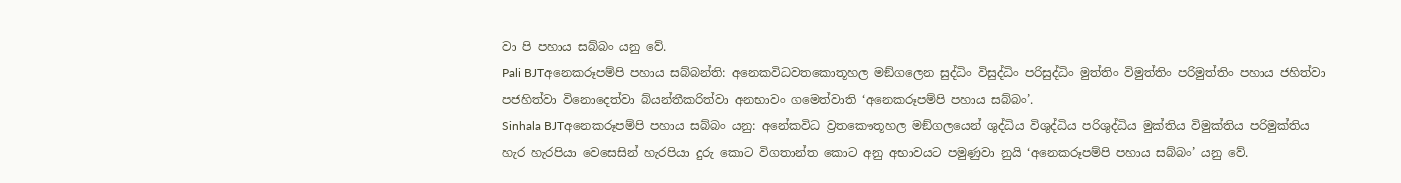වා පි පහාය සබ්බං යනු වේ.
Pali BJTඅනෙකරූපම්පි පහාය සබ්බන්ති: අනෙකවිධවතකොතූහල මඞ්ගලෙන සුද්ධිං විසුද්ධිං පරිසුද්ධිං මුත්තිං විමුත්තිං පරිමුත්තිං පහාය ජහිත්වා පජහිත්වා විනොදෙත්වා බ්යන්තීකරිත්වා අනභාවං ගමෙත්වාති ‘අනෙකරූපම්පි පහාය සබ්බං’.
Sinhala BJTඅනෙකරූපම්පි පහාය සබ්බං යනු: අනේකවිධ ව්‍රතකෞතූහල මඞ්ගලයෙන් ශුද්ධිය විශුද්ධිය පරිශුද්ධිය මුක්තිය විමුක්තිය පරිමුක්තිය හැර හැරපියා වෙසෙසින් හැරපියා දුරු කොට විගතාන්ත කොට අනු අභාවයට පමුණුවා නුයි ‘අනෙකරූපම්පි පහාය සබ්බං’ යනු වේ.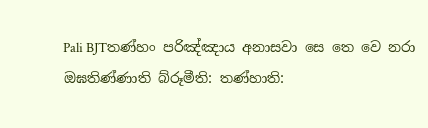Pali BJTතණ්හං පරිඤ්ඤාය අනාසවා සෙ තෙ වෙ නරා ඔඝතිණ්ණාති බ්රූමීති: තණ්හාති: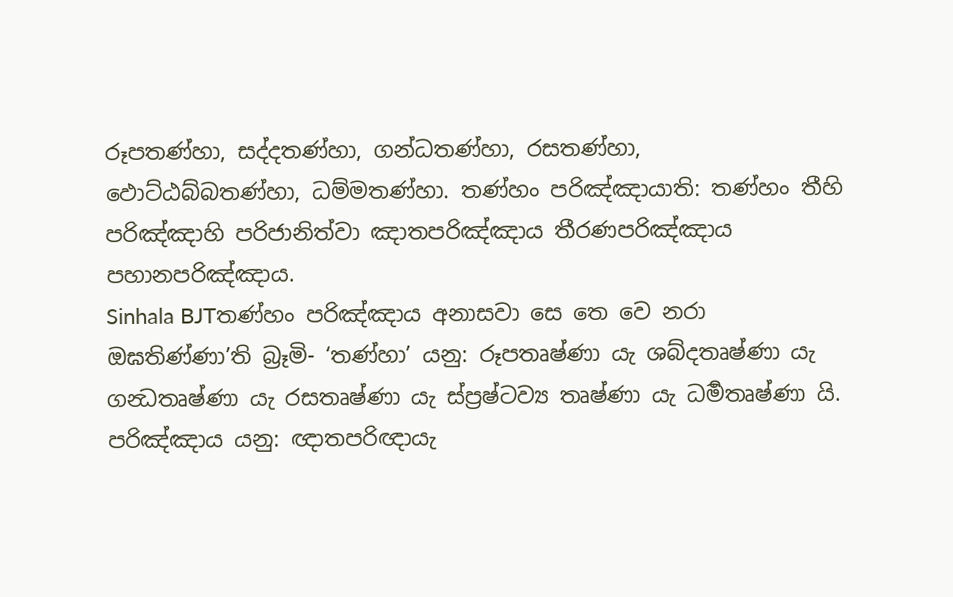රූපතණ්හා, සද්දතණ්හා, ගන්ධතණ්හා, රසතණ්හා, ඵොට්ඨබ්බතණ්හා, ධම්මතණ්හා. තණ්හං පරිඤ්ඤායාති: තණ්හං තීහි පරිඤ්ඤාහි පරිජානිත්වා ඤාතපරිඤ්ඤාය තීරණපරිඤ්ඤාය පහානපරිඤ්ඤාය.
Sinhala BJTතණ්හං පරිඤ්ඤාය අනාසවා සෙ තෙ වෙ නරා ඔඝතිණ්ණා’ති බ්‍රෑමි- ‘තණ්හා’ යනු: රූපතෘෂ්ණා යැ ශබ්දතෘෂ්ණා යැ ගන්‍ධතෘෂ්ණා යැ රසතෘෂ්ණා යැ ස්ප්‍රෂ්ටව්‍ය තෘෂ්ණා යැ ධර්‍මතෘෂ්ණා යි. පරිඤ්ඤාය යනු: ඥාතපරිඥායැ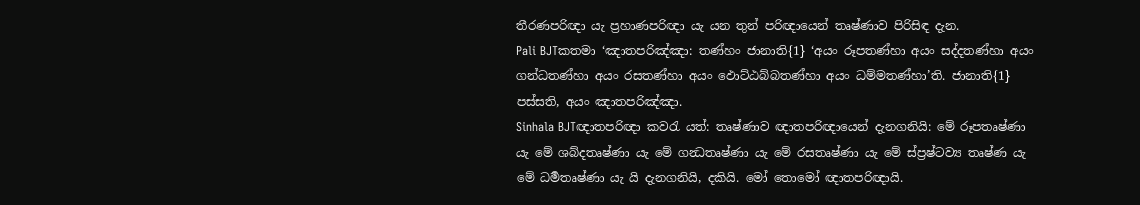තීරණපරිඥා යැ ප්‍රහාණපරිඥා යැ යන තුන් පරිඥායෙන් තෘෂ්ණාව පිරිසිඳ දැන.
Pali BJTකතමා ‘ඤාතපරිඤ්ඤා: තණ්හං ජානාති{1} ‘අයං රූපතණ්හා අයං සද්දතණ්හා අයං ගන්ධතණ්හා අයං රසතණ්හා අයං ඵොට්ඨබ්බතණ්හා අයං ධම්මතණ්හා’ති. ජානාති{1} පස්සති, අයං ඤාතපරිඤ්ඤා.
Sinhala BJTඥාතපරිඥා කවරැ යත්: තෘෂ්ණාව ඥාතපරිඥායෙන් දැනගනියි: මේ රූපතෘෂ්ණා යැ මේ ශබ්දතෘෂ්ණා යැ මේ ගන්‍ධතෘෂ්ණා යැ මේ රසතෘෂ්ණා යැ මේ ස්ප්‍රෂ්ටව්‍ය තෘෂ්ණ යැ මේ ධර්‍මතෘෂ්ණා යැ යි දැනගනියි, දකියි. මෝ තොමෝ ඥාතපරිඥායි.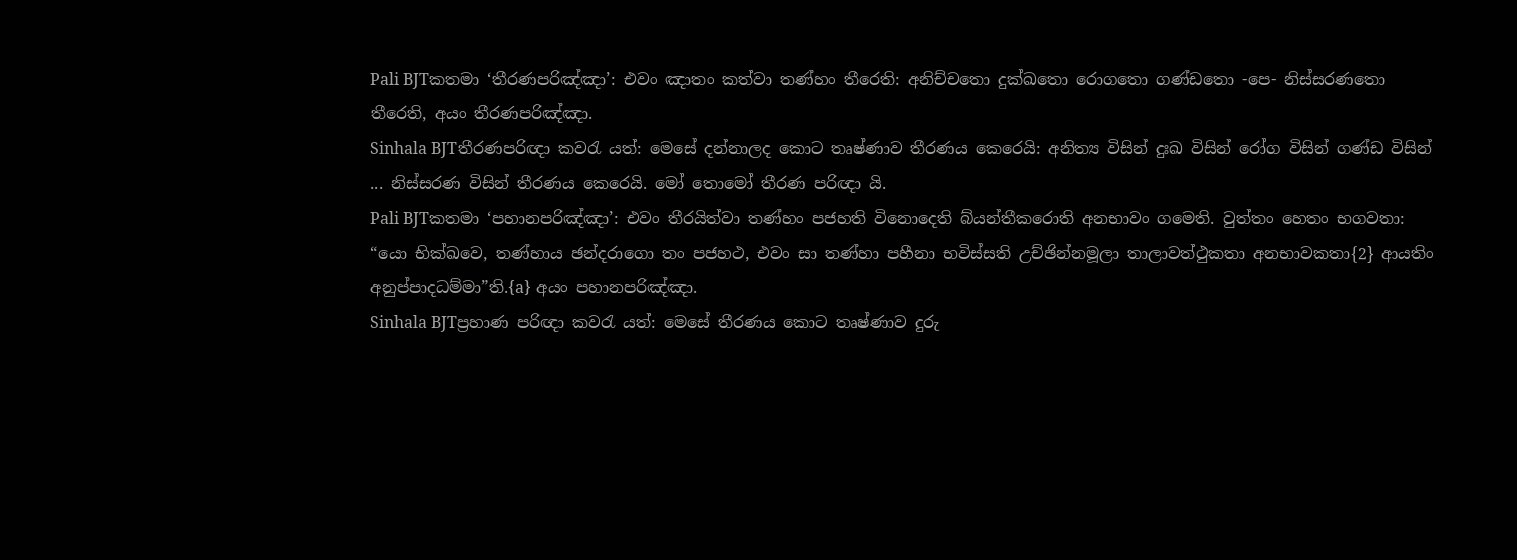Pali BJTකතමා ‘තීරණපරිඤ්ඤා’: එවං ඤාතං කත්වා තණ්හං තීරෙති: අනිච්චතො දුක්ඛතො රොගතො ගණ්ඩතො -පෙ- නිස්සරණතො තීරෙති, අයං තීරණපරිඤ්ඤා.
Sinhala BJTතීරණපරිඥා කවරැ යත්: මෙසේ දන්නාලද කොට තෘෂ්ණාව තීරණය කෙරෙයි: අනිත්‍ය විසින් දුඃඛ විසින් රෝග විසින් ගණ්ඩ විසින් ... නිස්සරණ විසින් තීරණය කෙරෙයි. මෝ තොමෝ තීරණ පරිඥා යි.
Pali BJTකතමා ‘පහානපරිඤ්ඤා’: එවං තීරයිත්වා තණ්හං පජහති විනොදෙති බ්යන්තීකරොති අනභාවං ගමෙති. වුත්තං හෙතං භගවතා: “යො භික්ඛවෙ, තණ්හාය ඡන්දරාගො තං පජහථ, එවං සා තණ්හා පහීනා භවිස්සති උච්ඡින්නමූලා තාලාවත්ථුකතා අනභාවකතා{2} ආයතිං අනුප්පාදධම්මා”ති.{a} අයං පහානපරිඤ්ඤා.
Sinhala BJTප්‍රහාණ පරිඥා කවරැ යත්: මෙසේ තීරණය කොට තෘෂ්ණාව දුරු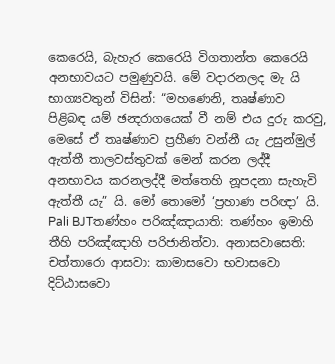කෙරෙයි, බැහැර කෙරෙයි විගතාන්ත කෙරෙයි අනභාවයට පමුණුවයි. මේ වදාරනලද මැ යි භාග්‍යවතුන් විසින්: “මහණෙනි, තෘෂ්ණාව පිළිබඳ යම් ඡන්‍දරාගයෙක් වී නම් එය දුරු කරවු, මෙසේ ඒ තෘෂ්ණාව ප්‍රහීණ වන්නී යැ උසුන්මුල් ඇත්තී තාලවස්තුවක් මෙන් කරන ලද්දී අනභාවය කරනලද්දී මත්තෙහි නූපදනා සැහැවි ඇත්තී යැ” යි. මෝ තොමෝ ‘ප්‍රහාණ පරිඥා’ යි.
Pali BJTතණ්හං පරිඤ්ඤායාති: තණ්හං ඉමාහි තීහි පරිඤ්ඤාහි පරිජානිත්වා. අනාසවාසෙති: චත්තාරො ආසවා: කාමාසවො භවාසවො දිට්ඨාසවො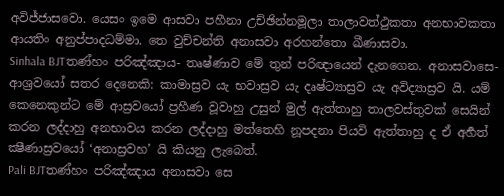අවිජ්ජාසවො. යෙසං ඉමෙ ආසවා පහීනා උච්ඡින්නමූලා තාලාවත්ථුකතා අනභාවකතා ආයතිං අනුප්පාදධම්මා. තෙ වුච්චන්ති අනාසවා අරහන්තො ඛීණාසවා.
Sinhala BJTතණ්හං පරිඤ්ඤාය- තෘෂ්ණාව මේ තුන් පරිඥායෙන් දැනගෙන. අනාසවාසෙ- ආශ්‍රවයෝ සතර දෙනෙකි: කාමාස්‍රව යැ භවාස්‍රව යැ දෘෂ්ට්‍යාස්‍රව යැ අවිද්‍යාස්‍රව යි. යම් කෙනෙකුන්ට මේ ආස්‍රවයෝ ප්‍රහීණ වූවාහු උසුන් මුල් ඇත්තාහු තාලවස්තුවක් සෙයින් කරන ලද්දාහු අනභාවය කරන ලද්දාහු මත්තෙහි නූපදනා පියවි ඇත්තාහු ද ඒ අර්‍හත් ක්‍ෂීණාස්‍රවයෝ ‘අනාස්‍රවහ’ යි කියනු ලැබෙත්.
Pali BJTතණ්හං පරිඤ්ඤාය අනාසවා සෙ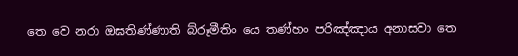තෙ වෙ නරා ඔඝතිණ්ණාති බ්රූමීතිං යෙ තණ්හං පරිඤ්ඤාය අනාසවා තෙ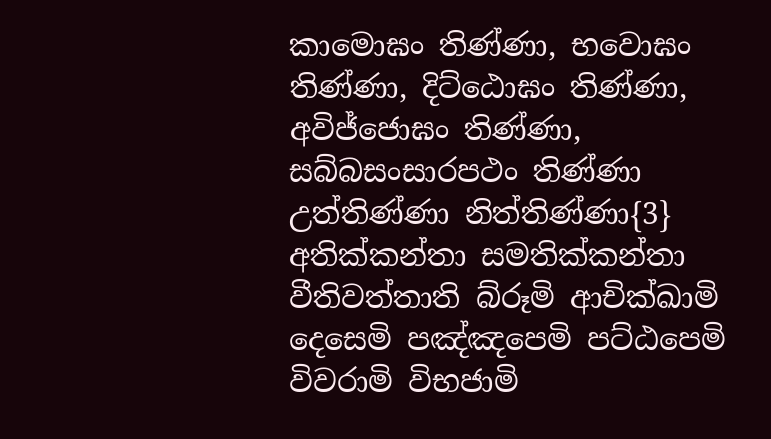කාමොඝං තිණ්ණා, භවොඝං තිණ්ණා, දිට්ඨොඝං තිණ්ණා, අවිජ්ජොඝං තිණ්ණා, සබ්බසංසාරපථං තිණ්ණා උත්තිණ්ණා නිත්තිණ්ණා{3} අතික්කන්තා සමතික්කන්තා වීතිවත්තාති බ්රූමි ආචික්ඛාමි දෙසෙමි පඤ්ඤපෙමි පට්ඨපෙමි විවරාමි විභජාමි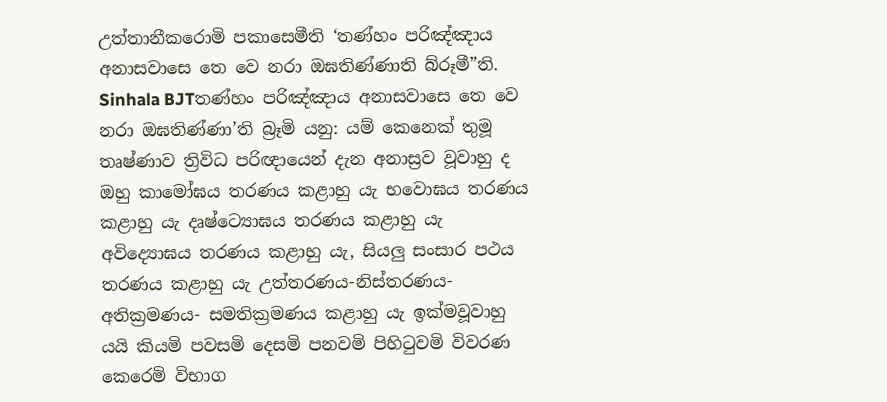උත්තානීකරොමි පකාසෙමීති ‘තණ්හං පරිඤ්ඤාය අනාසවාසෙ තෙ වෙ නරා ඔඝතිණ්ණාති බ්රූමී”ති.
Sinhala BJTතණ්හං පරිඤ්ඤාය අනාසවාසෙ තෙ වෙ නරා ඔඝතිණ්ණා’ති බ්‍රෑමි යනු: යම් කෙනෙක් තුමූ තෘෂ්ණාව ත්‍රිවිධ පරිඥායෙන් දැන අනාස්‍රව වූවාහු ද ඔහු කාමෝඝය තරණය කළාහු යැ භවොඝය තරණය කළාහු යැ දෘෂ්ට්‍යොඝය තරණය කළාහු යැ අවිද්‍යොඝය තරණය කළාහු යැ, සියලු සංසාර පථය තරණය කළාහු යැ උත්තරණය-නිස්තරණය- අතික්‍රමණය- සමතික්‍රමණය කළාහු යැ ඉක්මවූවාහු යයි කියමි පවසමි දෙසමි පනවමි පිහිටුවමි විවරණ කෙරෙමි විභාග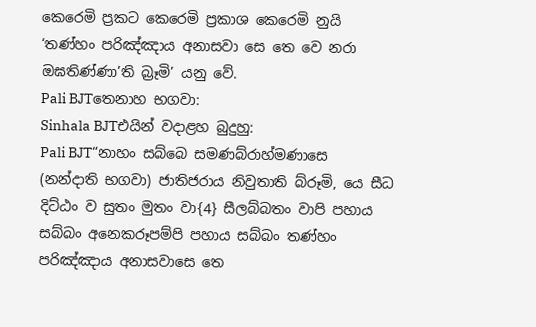කෙරෙමි ප්‍රකට කෙරෙමි ප්‍රකාශ කෙරෙමි නුයි ‘තණ්හං පරිඤ්ඤාය අනාසවා සෙ තෙ වෙ නරා ඔඝතිණ්ණා’ති බ්‍රෑමි’ යනු වේ.
Pali BJTතෙනාහ භගවා:
Sinhala BJTඑයින් වදාළහ බුදුහු:
Pali BJT“නාහං සබ්බෙ සමණබ්රාහ්මණාසෙ (නන්දාති භගවා) ජාතිජරාය නිවුතාති බ්රූමි, යෙ සීධ දිට්ඨං ව සුතං මුතං වා{4} සීලබ්බතං වාපි පහාය සබ්බං අනෙකරූපම්පි පහාය සබ්බං තණ්හං පරිඤ්ඤාය අනාසවාසෙ තෙ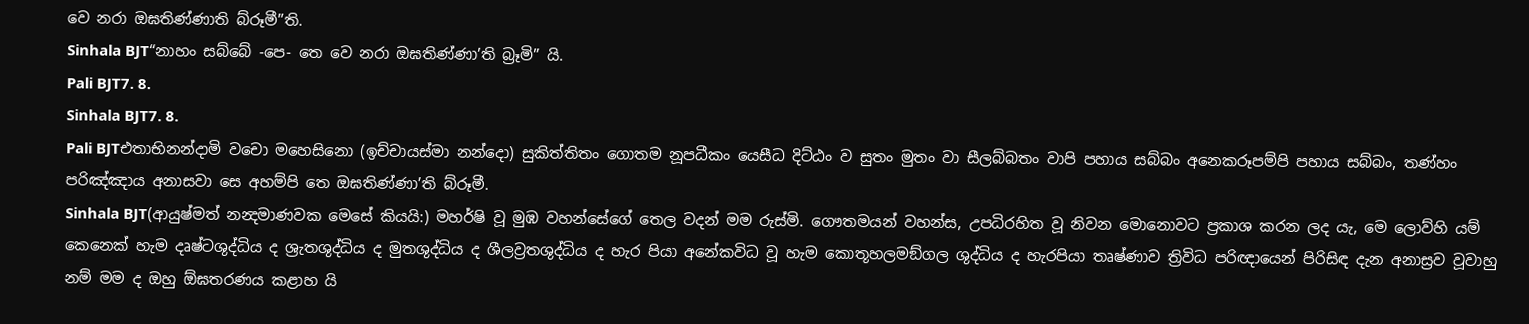වෙ නරා ඔඝතිණ්ණාති බ්රූමී”ති.
Sinhala BJT“නාහං සබ්බේ -පෙ- තෙ වෙ නරා ඔඝතිණ්ණා’ති බ්‍රෑමි” යි.
Pali BJT7. 8.
Sinhala BJT7. 8.
Pali BJTඑතාභිනන්දාමි වචො මහෙසිනො (ඉච්චායස්මා නන්දො) සුකිත්තිතං ගොතම නූපධීකං යෙසීධ දිට්ඨං ව සුතං මුතං වා සීලබ්බතං වාපි පහාය සබ්බං අනෙකරූපම්පි පහාය සබ්බං, තණ්හං පරිඤ්ඤාය අනාසවා සෙ අහම්පි තෙ ඔඝතිණ්ණා’ති බ්රූමී.
Sinhala BJT(ආයුෂ්මත් නන්‍දමාණවක මෙසේ කියයි:) මහර්ෂි වූ මුඹ වහන්සේගේ තෙල වදන් මම රුස්මි. ගෞතමයන් වහන්ස, උපධිරහිත වූ නිවන මොනොවට ප්‍රකාශ කරන ලද යැ, මෙ ලොව්හි යම් කෙනෙක් හැම දෘෂ්ටශුද්ධිය ද ශ්‍රැතශුද්ධිය ද මුතශුද්ධිය ද ශීලව්‍රතශුද්ධිය ද හැර පියා අනේකවිධ වූ හැම කොතූහලමඞ්ගල ශුද්ධිය ද හැරපියා තෘෂ්ණාව ත්‍රිවිධ පරිඥායෙන් පිරිසිඳ දැන අනාස්‍රව වූවාහු නම් මම ද ඔහු ඕඝතරණය කළාහ යි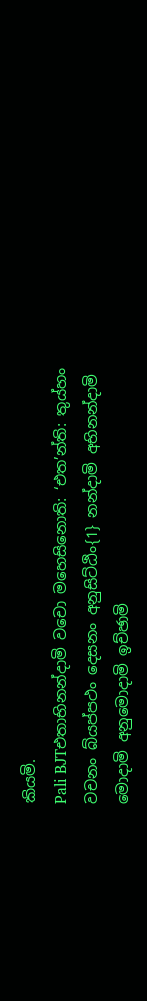කියමි.
Pali BJTඑතාභිනන්දාමි වචො මහෙසිනොති: ‘එත’න්ති: තුය්හං වචනං බ්යප්පථං දෙසනං අනුසිට්ඨිං{1} නන්දාමි අභිනන්දාමි මොදාමි අනුමොදාමි ඉච්ඡාමි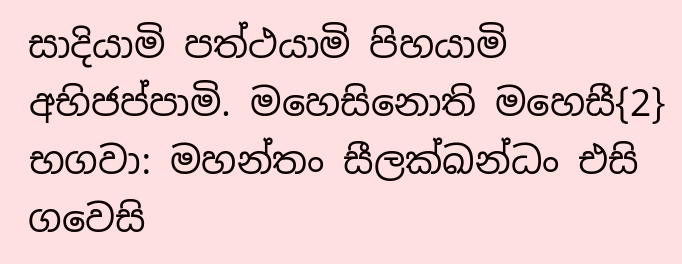සාදියාමි පත්ථයාමි පිහයාමි අභිජප්පාමි. මහෙසිනොති මහෙසී{2} භගවා: මහන්තං සීලක්ඛන්ධං එසි ගවෙසි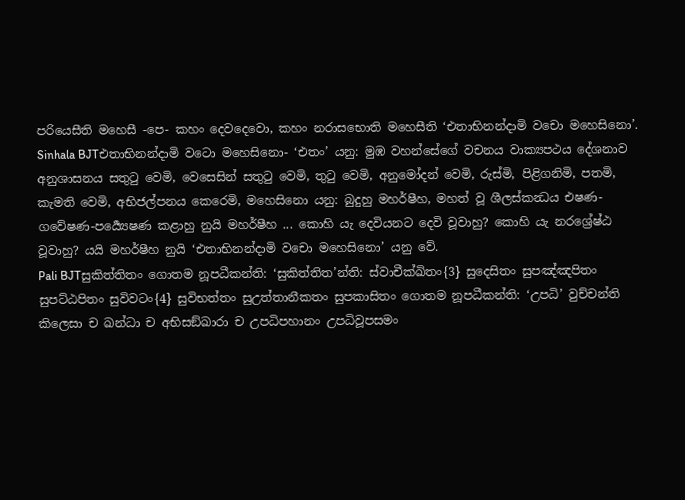පරියෙසීති මහෙසී -පෙ- කහං දෙවදෙවො, කහං නරාසභොති මහෙසීති ‘එතාභිනන්දාමි වචො මහෙසිනො’.
Sinhala BJTඑතාභිනන්දාමි වටො මහෙසිනො- ‘එතං’ යනු: මුඹ වහන්සේගේ වචනය වාක්‍යපථය දේශනාව අනුශාසනය සතුටු වෙමි, වෙසෙසින් සතුටු වෙමි, තුටු වෙමි, අනුමෝදන් වෙමි, රුස්මි, පිළිගනිමි, පතමි, කැමති වෙමි, අභිජල්පනය කෙරෙමි, මහෙසිනො යනු: බුදුහු මහර්ෂීහ, මහත් වූ ශීලස්කන්‍ධය එෂණ-ගවේෂණ-පර්‍ය්‍යෙෂණ කළාහු නුයි මහර්ෂීහ ... කොහි යැ දෙවියනට දෙවි වූවාහු? කොහි යැ නරශ්‍රේෂ්ඨ වූවාහු? යයි මහර්ෂීහ නුයි ‘එතාභිනන්දාමි වචො මහෙසිනො’ යනු වේ.
Pali BJTසුකිත්තිතං ගොතම නූපධීකන්ති: ‘සුකිත්තිත’න්ති: ස්වාචීක්ඛිතං{3} සුදෙසිතං සුපඤ්ඤපිතං සුපට්ඨපිතං සුවිවටං{4} සුවිභත්තං සුඋත්තානීකතං සුපකාසිතං ගොතම නූපධීකන්ති: ‘උපධි’ වුච්චන්ති කිලෙසා ච ඛන්ධා ච අභිසඞ්ඛාරා ච උපධිපහානං උපධිවූපසමං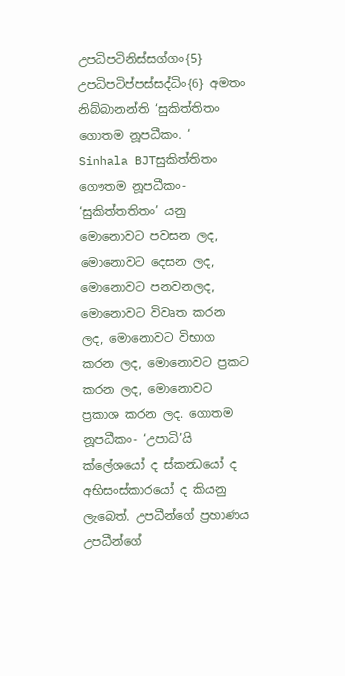උපධිපටිනිස්සග්ගං{5} උපධිපටිප්පස්සද්ධිං{6} අමතං නිබ්බානන්ති ‘සුකිත්තිතං ගොතම නූපධීකං. ‘
Sinhala BJTසුකිත්තිතං ගෞතම නූපධීකං- ‘සුකිත්තතිතං’ යනු මොනොවට පවසන ලද, මොනොවට දෙසන ලද, මොනොවට පනවනලද, මොනොවට විවෘත කරන ලද, මොනොවට විභාග කරන ලද, මොනොවට ප්‍රකට කරන ලද, මොනොවට ප්‍රකාශ කරන ලද. ගොතම නූපධීකං- ‘උපාධි’යි ක්ලේශයෝ ද ස්කන්‍ධයෝ ද අභිසංස්කාරයෝ ද කියනු ලැබෙත්. උපධීන්ගේ ප්‍රහාණය උපධීන්ගේ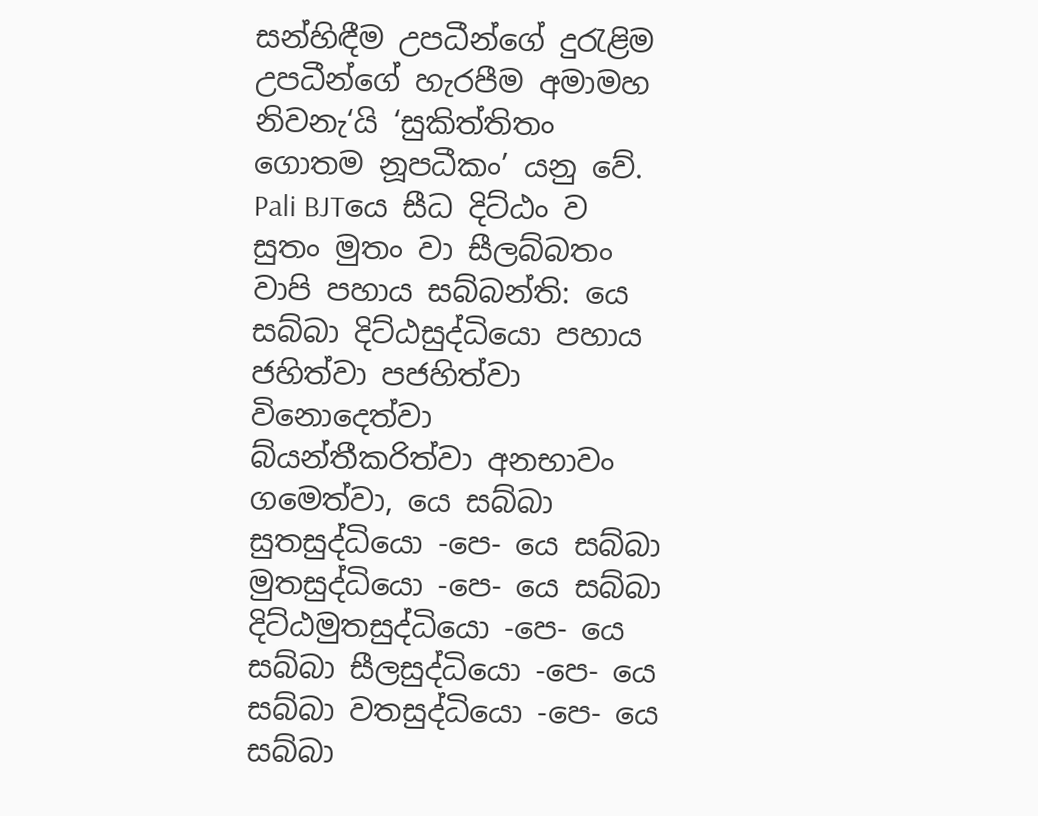සන්හිඳීම උපධීන්ගේ දුරැළිම උපධීන්ගේ හැරපීම අමාමහ නිවනැ‘යි ‘සුකිත්තිතං ගොතම නූපධීකං’ යනු වේ.
Pali BJTයෙ සීධ දිට්ඨං ව සුතං මුතං වා සීලබ්බතං වාපි පහාය සබ්බන්ති: යෙ සබ්බා දිට්ඨසුද්ධියො පහාය ජහිත්වා පජහිත්වා විනොදෙත්වා බ්යන්තීකරිත්වා අනභාවං ගමෙත්වා, යෙ සබ්බා සුතසුද්ධියො -පෙ- යෙ සබ්බා මුතසුද්ධියො -පෙ- යෙ සබ්බා දිට්ඨමුතසුද්ධියො -පෙ- යෙ සබ්බා සීලසුද්ධියො -පෙ- යෙ සබ්බා වතසුද්ධියො -පෙ- යෙ සබ්බා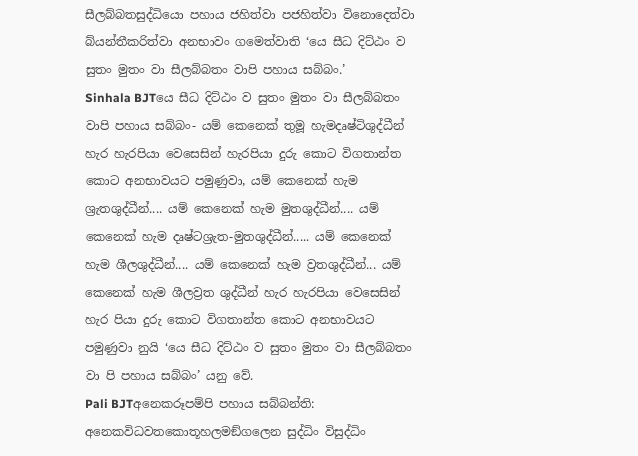සීලබ්බතසුද්ධියො පහාය ජහිත්වා පජහිත්වා විනොදෙත්වා බ්යන්තීකරිත්වා අනභාවං ගමෙත්වාති ‘යෙ සීධ දිට්ඨං ව සුතං මුතං වා සීලබ්බතං වාපි පහාය සබ්බං.’
Sinhala BJTයෙ සීධ දිට්ඨං ව සුතං මුතං වා සීලබ්බතං වාපි පහාය සබ්බං- යම් කෙනෙක් තුමූ හැමදෘෂ්ටිශුද්ධීන් හැර හැරපියා වෙසෙසින් හැරපියා දුරු කොට විගතාන්ත කොට අනභාවයට පමුණුවා, යම් කෙනෙක් හැම ශ්‍රැතශුද්ධීන්.... යම් කෙනෙක් හැම මුතශුද්ධීන්.... යම් කෙනෙක් හැම දෘෂ්ටශ්‍රැත-මුතශුද්ධීන්..... යම් කෙනෙක් හැම ශීලශුද්ධීන්.... යම් කෙනෙක් හැම ව්‍රතශුද්ධීන්... යම් කෙනෙක් හැම ශීලව්‍රත ශුද්ධීන් හැර හැරපියා වෙසෙසින් හැර පියා දුරු කොට විගතාන්ත කොට අනභාවයට පමුණුවා නුයි ‘යෙ සීධ දිට්ඨං ව සුතං මුතං වා සීලබ්බතං වා පි පහාය සබ්බං’ යනු වේ.
Pali BJTඅනෙකරූපම්පි පහාය සබ්බන්ති: අනෙකවිධවතකොතූහලමඞ්ගලෙන සුද්ධිං විසුද්ධිං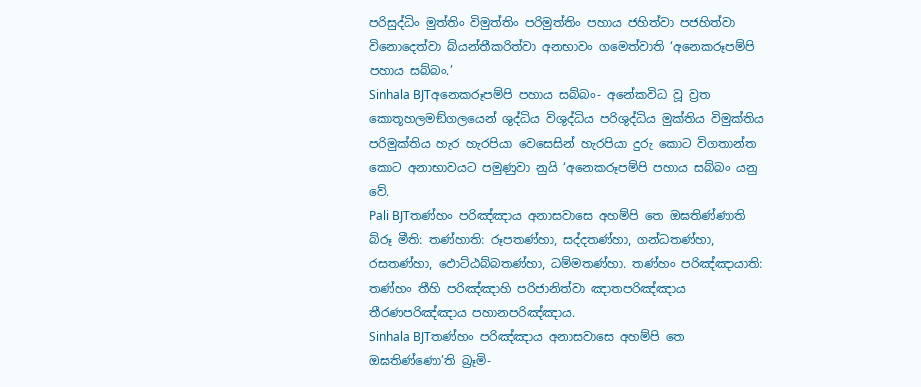පරිසුද්ධිං මුත්තිං විමුත්තිං පරිමුත්තිං පහාය ජහිත්වා පජහිත්වා විනොදෙත්වා බ්යන්තීකරිත්වා අනභාවං ගමෙත්වාති ‘අනෙකරූපම්පි පහාය සබ්බං.’
Sinhala BJTඅනෙකරූපම්පි පහාය සබ්බං- අනේකවිධ වූ ව්‍රත කොතූහලමඞ්ගලයෙන් ශුද්ධිය විශුද්ධිය පරිශුද්ධිය මුක්තිය විමුක්තිය පරිමුක්තිය හැර හැරපියා වෙසෙසින් හැරපියා දුරු කොට විගතාන්ත කොට අනාභාවයට පමුණුවා නුයි ‘අනෙකරූපම්පි පහාය සබ්බං යනු වේ.
Pali BJTතණ්හං පරිඤ්ඤාය අනාසවාසෙ අහම්පි තෙ ඔඝතිණ්ණාති බ්රූ මීති: තණ්හාති: රූපතණ්හා, සද්දතණ්හා, ගන්ධතණ්හා, රසතණ්හා, ඵොට්ඨබ්බතණ්හා, ධම්මතණ්හා. තණ්හං පරිඤ්ඤායාති: තණ්හං තීහි පරිඤ්ඤාහි පරිජානිත්වා ඤාතපරිඤ්ඤාය තීරණපරිඤ්ඤාය පහානපරිඤ්ඤාය.
Sinhala BJTතණ්හං පරිඤ්ඤාය අනාසවාසෙ අහම්පි තෙ ඔඝතිණ්ණො’ති බ්‍රෑමි-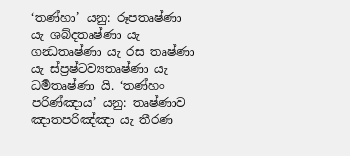‘තණ්හා’ යනු: රූපතෘෂ්ණා යැ ශබ්දතෘෂ්ණා යැ ගන්‍ධතෘෂ්ණා යැ රස තෘෂ්ණා යැ ස්ප්‍රෂ්ටව්‍යතෘෂ්ණා යැ ධර්‍මතෘෂ්ණා යි. ‘තණ්හං පරිණ්ඤාය’ යනු: තෘෂ්ණාව ඤාතපරිඤ්ඤා යැ තීරණ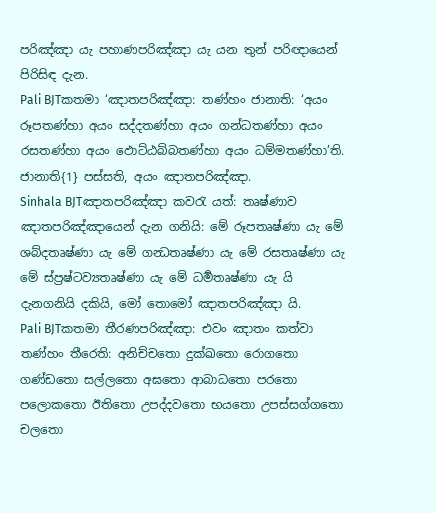පරිඤ්ඤා යැ පහාණපරිඤ්ඤා යැ යන තුන් පරිඥායෙන් පිරිසිඳ දැන.
Pali BJTකතමා ‘ඤාතපරිඤ්ඤා: තණ්හං ජානාති: ‘අයං රූපතණ්හා අයං සද්දතණ්හා අයං ගන්ධතණ්හා අයං රසතණ්හා අයං ඵොට්ඨබ්බතණ්හා අයං ධම්මතණ්හා’ති. ජානාති{1} පස්සති, අයං ඤාතපරිඤ්ඤා.
Sinhala BJTඤාතපරිඤ්ඤා කවරැ යත්: තෘෂ්ණාව ඤාතපරිඤ්ඤායෙන් දැන ගනියි: මේ රූපතෘෂ්ණා යැ මේ ශබ්දතෘෂ්ණා යැ මේ ගන්‍ධතෘෂ්ණා යැ මේ රසතෘෂ්ණා යැ මේ ස්ප්‍රෂ්ටව්‍යතෘෂ්ණා යැ මේ ධර්‍මතෘෂ්ණා යැ යි දැනගනියි දකියි, මෝ තොමෝ ඤාතපරිඤ්ඤා යි.
Pali BJTකතමා තීරණපරිඤ්ඤා: එවං ඤාතං කත්වා තණ්හං තීරෙති: අනිච්චතො දුක්ඛතො රොගතො ගණ්ඩතො සල්ලතො අඝතො ආබාධතො පරතො පලොකතො ඊතිතො උපද්දවතො භයතො උපස්සග්ගතො චලතො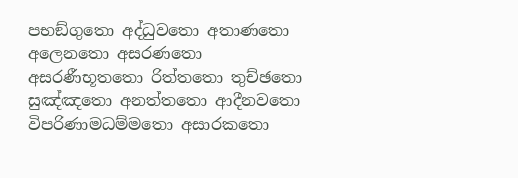පභඞ්ගුතො අද්ධුවතො අතාණතො අලෙනතො අසරණතො අසරණීභූතතො රිත්තතො තුච්ඡතො සුඤ්ඤතො අනත්තතො ආදීනවතො විපරිණාමධම්මතො අසාරකතො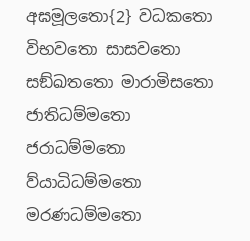අඝමූලතො{2} වධකතො විභවතො සාසවතො සඞ්ඛතතො මාරාමිසතො ජාතිධම්මතො ජරාධම්මතො ව්යාධිධම්මතො මරණධම්මතො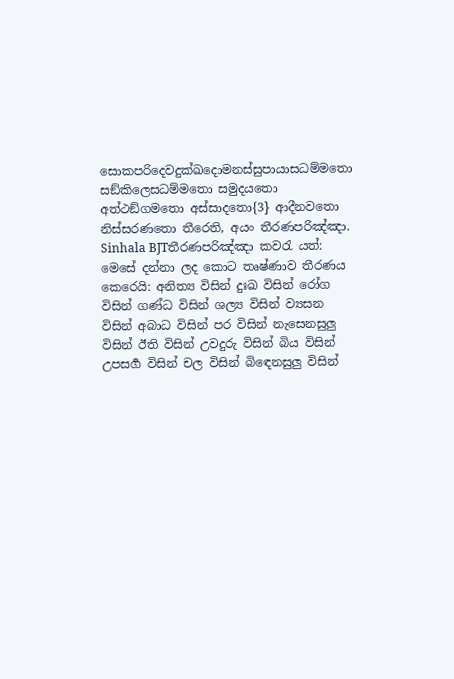සොකපරිදෙවදුක්ඛදොමනස්සුපායාසධම්මතො සඞ්කිලෙසධම්මතො සමුදයතො අත්ථඞ්ගමතො අස්සාදතො{3} ආදීනවතො නිස්සරණතො තීරෙති, අයං තීරණපරිඤ්ඤා.
Sinhala BJTතීරණපරිඤ්ඤා කවරැ යත්: මෙසේ දන්නා ලද කොට තෘෂ්ණාව තීරණය කෙරෙයි: අනිත්‍ය විසින් දුඃඛ විසින් රෝග විසින් ගණ්ධ විසින් ශල්‍ය විසින් ව්‍යසන විසින් අබාධ විසින් පර විසින් නැසෙනසුලු විසින් ඊති විසින් උවදුරු විසින් බිය විසින් උපසර්‍ග විසින් චල විසින් බිඳෙනසුලු විසින්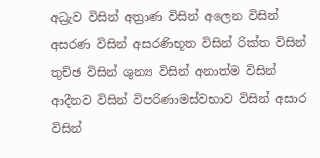අධ්‍රැව විසින් අත්‍රාණ විසින් අලෙන විසින් අසරණ විසින් අසරණිභූත විසින් රික්ත විසින් තුච්ඡ විසින් ශුන්‍ය විසින් අනාත්ම විසින් ආදීනව විසින් විපරිණාමස්වභාව විසින් අසාර විසින්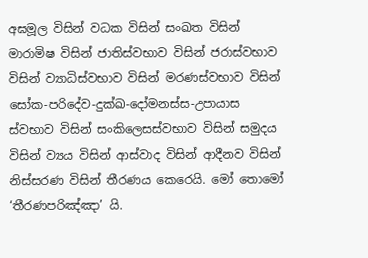අඝමූල විසින් වධක විසින් සංඛත විසින් මාරාමිෂ විසින් ජාතිස්වභාව විසින් ජරාස්වභාව විසින් ව්‍යාධිස්වභාව විසින් මරණස්වභාව විසින් සෝක-පරිදේව-දුක්ඛ-දෝමනස්ස-උපායාස ස්වභාව විසින් සංකිලෙසස්වභාව විසින් සමුදය විසින් ව්‍යය විසින් ආස්වාද විසින් ආදීනව විසින් නිස්සරණ විසින් තීරණය කෙරෙයි. මෝ තොමෝ ‘තීරණපරිඤ්ඤා’ යි.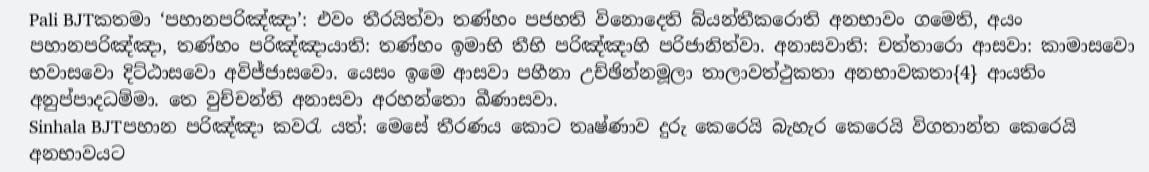Pali BJTකතමා ‘පහානපරිඤ්ඤා’: එවං තීරයිත්වා තණ්හං පජහති විනොදෙති බ්යන්තීකරොති අනභාවං ගමෙති, අයං පහානපරිඤ්ඤා, තණ්හං පරිඤ්ඤායාති: තණ්හං ඉමාභි තීභි පරිඤ්ඤාහි පරිජානිත්වා. අනාසවාති: චත්තාරො ආසවා: කාමාසවො භවාසවො දිට්ඨාසවො අවිජ්ජාසවො. යෙසං ඉමෙ ආසවා පහීනා උච්ඡින්නමූලා තාලාවත්ථුකතා අනභාවකතා{4} ආයතිං අනුප්පාදධම්මා. තෙ වුච්චන්ති අනාසවා අරහන්තො ඛීණාසවා.
Sinhala BJTපහාන පරිඤ්ඤා කවරැ යත්: මෙසේ තීරණය කොට තෘෂ්ණාව දුරු කෙරෙයි බැහැර කෙරෙයි විගතාන්ත කෙරෙයි අනභාවයට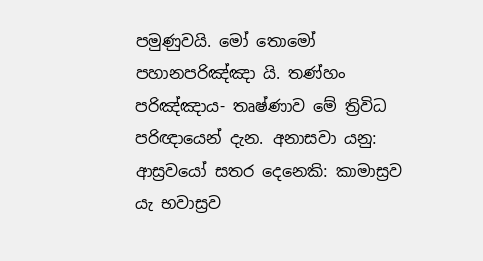පමුණුවයි. මෝ තොමෝ පහානපරිඤ්ඤා යි. තණ්හං පරිඤ්ඤාය- තෘෂ්ණාව මේ ත්‍රිවිධ පරිඥායෙන් දැන. අනාසවා යනු: ආස්‍රවයෝ සතර දෙනෙකි: කාමාස්‍රව යැ භවාස්‍රව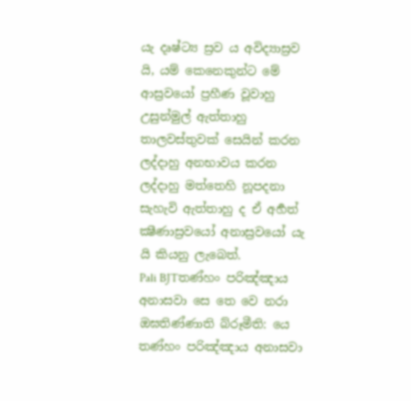යැ දෘෂ්ට්‍ය ස්‍රව ය අවිද්‍යාස්‍රව යි, යම් කෙනෙකුන්ට මේ ආස්‍රවයෝ ප්‍රහීණ වූවාහු උසුන්මුල් ඇත්තාහු තාලවස්තුවක් සෙයින් කරන ලද්දාහු අනභාවය කරන ලද්දාහු මත්තෙහි නූපදනා සැහැවි ඇත්තාහු ද ඒ අර්‍හත් ක්‍ෂීණාස්‍රවයෝ අනාස්‍රවයෝ යැ යි කියනු ලැබෙත්.
Pali BJTතණ්හං පරිඤ්ඤාය අනාසවා සෙ තෙ වෙ නරා ඔඝතිණ්ණාති බ්රූමීති: යෙ තණ්හං පරිඤ්ඤාය අනාසවා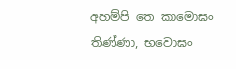අහම්පි තෙ කාමොඝං තිණ්ණා, භවොඝං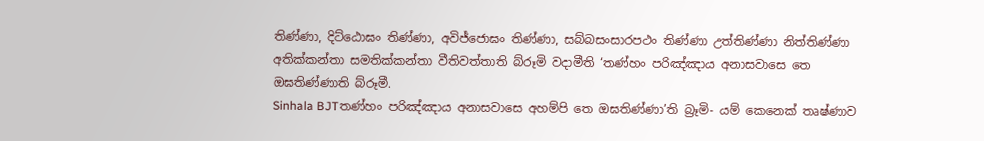තිණ්ණා, දිට්ඨොඝං තිණ්ණා, අවිජ්ජොඝං තිණ්ණා, සබ්බසංසාරපථං තිණ්ණා උත්තිණ්ණා නිත්තිණ්ණා අතික්කන්තා සමතික්කන්තා වීතිවත්තාති බ්රූමි වදාමීති ‘තණ්හං පරිඤ්ඤාය අනාසවාසෙ තෙ ඔඝතිණ්ණාති බ්රූමී.
Sinhala BJTතණ්හං පරිඤ්ඤාය අනාසවාසෙ අහම්පි තෙ ඔඝතිණ්ණා’ති බ්‍රෑමි- යම් කෙනෙක් තෘෂ්ණාව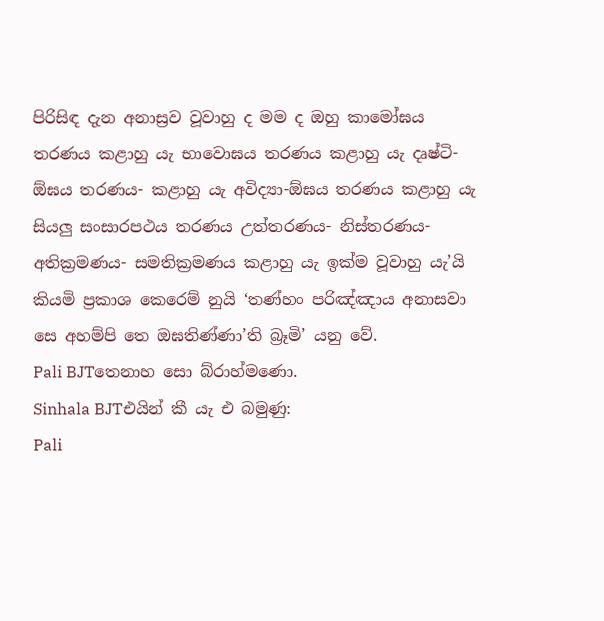පිරිසිඳ දැන අනාස්‍රව වූවාහු ද මම ද ඔහු කාමෝඝය තරණය කළාහු යැ භාවොඝය තරණය කළාහු යැ දෘෂ්ටි-ඕඝය තරණය- කළාහු යැ අවිද්‍යා-ඕඝය තරණය කළාහු යැ සියලු සංසාරපථය තරණය උත්තරණය- නිස්තරණය- අතික්‍රමණය- සමතික්‍රමණය කළාහු යැ ඉක්ම වූවාහු යැ’යි කියමි ප්‍රකාශ කෙරෙම් නුයි ‘තණ්හං පරිඤ්ඤාය අනාසවා සෙ අහම්පි තෙ ඔඝතිණ්ණා’ති බ්‍රෑමි’ යනු වේ.
Pali BJTතෙනාහ සො බ්රාහ්මණො.
Sinhala BJTඑයින් කී යැ එ බමුණු:
Pali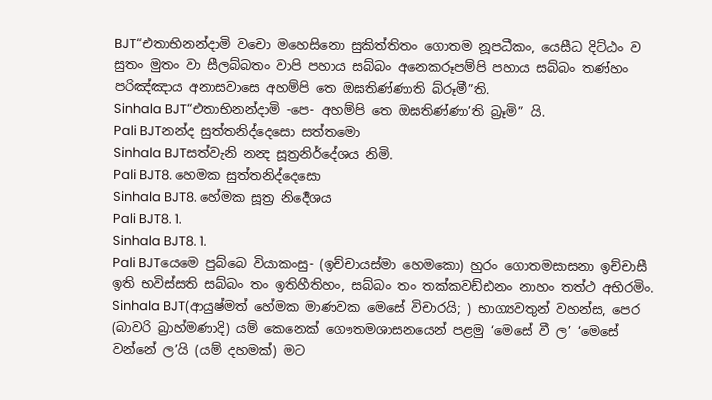BJT“එතාභිනන්දාමි වචො මහෙසිනො සුකිත්තිතං ගොතම නූපධීකං, යෙසීධ දිට්ඨං ව සුතං මුතං වා සීලබ්බතං වාපි පහාය සබ්බං අනෙකරූපම්පි පහාය සබ්බං තණ්හං පරිඤ්ඤාය අනාසවාසෙ අහම්පි තෙ ඔඝතිණ්ණාති බ්රූමී”ති.
Sinhala BJT“එතාභිනන්දාමි -පෙ- අහම්පි තෙ ඔඝතිණ්ණා’ති බ්‍රෑමි” යි.
Pali BJTනන්ද සුත්තනිද්දෙසො සත්තමො
Sinhala BJTසත්වැනි නන්‍ද සූත්‍රනිර්දේශය නිමි.
Pali BJT8. හෙමක සුත්තනිද්දෙසො
Sinhala BJT8. හේමක සූත්‍ර නිර්‍දෙශය
Pali BJT8. 1.
Sinhala BJT8. 1.
Pali BJTයෙමෙ පුබ්බෙ වියාකංසු- (ඉච්චායස්මා හෙමකො) හුරං ගොතමසාසනා ඉච්චාසී ඉති භවිස්සති සබ්බං තං ඉතිහීතිහං, සබ්බං තං තක්කවඩ්ඪනං නාහං තත්ථ අභිරමිං.
Sinhala BJT(ආයුෂ්මත් හේමක මාණවක මෙසේ විචාරයි; ) භාග්‍යවතුන් වහන්ස, පෙර (බාවරි බ්‍රාහ්මණාදි) යම් කෙනෙක් ගෞතමශාසනයෙන් පළමු ‘මෙසේ වී ල’ ‘මෙසේ වන්නේ ල’යි (යම් දහමක්) මට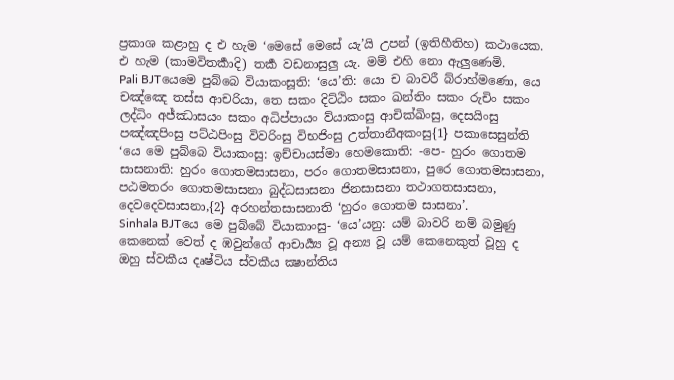ප්‍රකාශ කළාහු ද එ හැම ‘මෙසේ මෙසේ යැ’යි උපන් (ඉතිහීතිහ) කථායෙක. එ හැම (කාමවිතර්‍කාදි) තර්‍ක වඩනාසුලු යැ. මම් එහි නො ඇලුණෙමි.
Pali BJTයෙමෙ පුබ්බෙ වියාකංසූති: ‘යෙ’ති: යො ච බාවරී බ්රාහ්මණො, යෙ චඤ්ඤෙ තස්ස ආචරියා, තෙ සකං දිට්ඨිං සකං ඛන්තිං සකං රුචිං සකං ලද්ධිං අජ්ඣාසයං සකං අධිප්පායං ව්යාකංසු ආචික්ඛිංසු, දෙසයිංසු පඤ්ඤපිංසු පට්ඨපිංසු විවරිංසු විභජිංසු උත්තානීඅකංසු{1} පකාසෙසුන්ති ‘යෙ මෙ පුබ්බෙ වියාකංසු: ඉච්චායස්මා හෙමකොති: -පෙ- හුරං ගොතම සාසනාති: හුරං ගොතමසාසනා, පරං ගොතමසාසනා, පුරෙ ගොතමසාසනා, පඨමතරං ගොතමසාසනා බුද්ධසාසනා ජිනසාසනා තථාගතසාසනා, දෙවදෙවසාසනා,{2} අරහන්තසාසනාති ‘හුරං ගොතම සාසනා’.
Sinhala BJTයෙ මෙ පුබ්බේ වියාකාංසු- ‘යෙ’යනු: යම් බාවරි නම් බමුණු කෙනෙක් වෙත් ද ඹවුන්ගේ ආචාර්‍ය්‍ය වූ අන්‍ය වූ යම් කෙනෙකුත් වූහු ද ඔහු ස්වකීය දෘෂ්ටිය ස්වකීය ක්‍ෂාන්තිය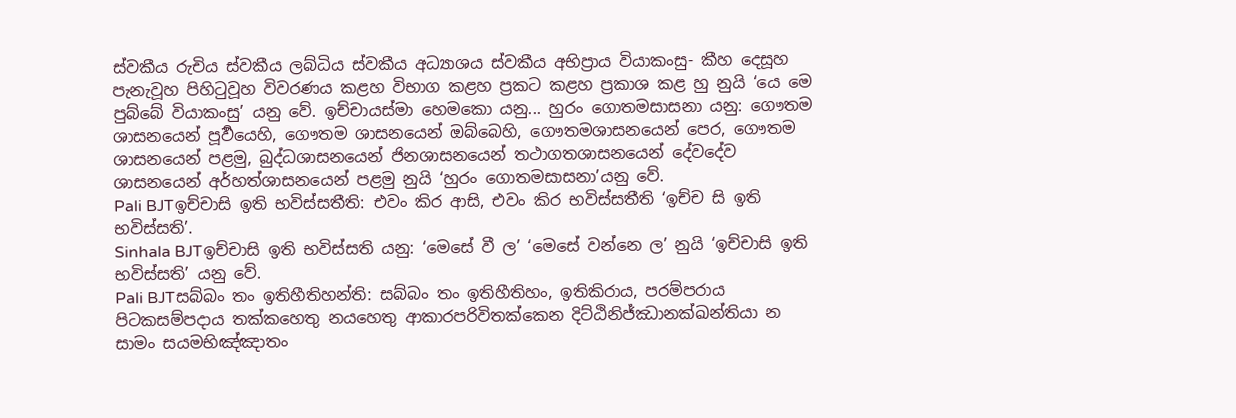ස්වකීය රුචිය ස්වකීය ලබ්ධිය ස්වකීය අධ්‍යාශය ස්වකීය අභිප්‍රාය වියාකංසු- කීහ දෙසූහ පැනැවූහ පිහිටුවූහ විවරණය කළහ විභාග කළහ ප්‍රකට කළහ ප්‍රකාශ කළ හු නුයි ‘යෙ මෙ පුබ්බේ වියාකංසු’ යනු වේ. ඉච්චායස්මා හෙමකො යනු... හුරං ගොතමසාසනා යනු: ගෞතම ශාසනයෙන් පූර්‍වයෙහි, ගෞතම ශාසනයෙන් ඔබ්බෙහි, ගෞතමශාසනයෙන් පෙර, ගෞතම ශාසනයෙන් පළමු, බුද්ධශාසනයෙන් ජිනශාසනයෙන් තථාගතශාසනයෙන් දේවදේව ශාසනයෙන් අර්හත්ශාසනයෙන් පළමු නුයි ‘හුරං ගොතමසාසනා’යනු වේ.
Pali BJTඉච්චාසි ඉති භවිස්සතීති: එවං කිර ආසි, එවං කිර භවිස්සතීති ‘ඉච්ච සි ඉති භවිස්සති’.
Sinhala BJTඉච්චාසි ඉති භවිස්සති යනු: ‘මෙසේ වී ල’ ‘මෙසේ වන්නෙ ල’ නුයි ‘ඉච්චාසි ඉති භවිස්සති’ යනු වේ.
Pali BJTසබ්බං තං ඉතිහීතිහන්ති: සබ්බං තං ඉතිහීතිහං, ඉතිකිරාය, පරම්පරාය පිටකසම්පදාය තක්කහෙතු නයහෙතු ආකාරපරිවිතක්කෙන දිට්ඨිනිජ්ඣානක්ඛන්තියා න සාමං සයමභිඤ්ඤාතං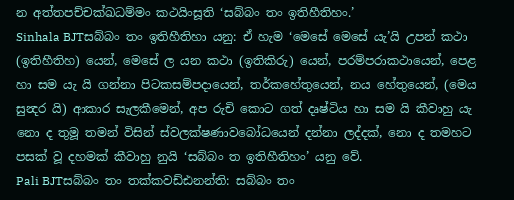න අත්තපච්චක්ඛධම්මං කථයිංසූති ‘සබ්බං තං ඉතිහීතිහං.’
Sinhala BJTසබ්බං තං ඉතිහීතිහා යනු: ඒ හැම ‘මෙසේ මෙසේ යැ’යි උපන් කථා (ඉතිහීතිහ) යෙන්, මෙසේ ල යන කථා (ඉතිකිරු) යෙන්, පරම්පරාකථායෙන්, පෙළ හා සම යැ යි ගන්නා පිටකසම්පදායෙන්, තර්කහේතුයෙන්, නය හේතුයෙන්, (මෙය සුන්‍දර යි) ආකාර සැලකීමෙන්, අප රුචි කොට ගත් දෘෂ්ටිය හා සම යි කීවාහු යැ නො ද තුමූ තමන් විසින් ස්වලක්ෂණාවබෝධයෙන් දන්නා ලද්දක්, නො ද තමහට පසක් වූ දහමක් කීවාහු නුයි ‘සබ්බං ත ඉතිහීතිහං’ යනු වේ.
Pali BJTසබ්බං තං තක්කවඩ්ඪනන්ති: සබ්බං තං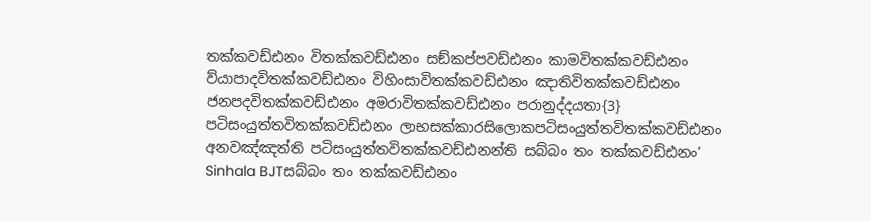තක්කවඩ්ඪනං විතක්කවඩ්ඪනං සඞ්කප්පවඩ්ඪනං කාමවිතක්කවඩ්ඪනං ව්යාපාදවිතක්කවඩ්ඪනං විහිංසාවිතක්කවඩ්ඪනං ඤාතිවිතක්කවඩ්ඪනං ජනපදවිතක්කවඩ්ඪනං අමරාවිතක්කවඩ්ඪනං පරානුද්දයතා{3} පටිසංයුත්තවිතක්කවඩ්ඪනං ලාභසක්කාරසිලොකපටිසංයුත්තවිතක්කවඩ්ඪනං අනවඤ්ඤත්ති පටිසංයුත්තවිතක්කවඩ්ඪනන්ති සබ්බං තං තක්කවඩ්ඪනං’
Sinhala BJTසබ්බං තං තක්කවඩ්ඪනං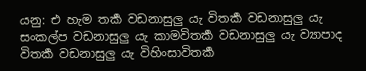යනු: එ හැම තර්‍ක වඩනාසුලු යැ විතර්‍ක වඩනාසුලු යැ සංකල්ප වඩනාසුලු යැ කාමවිතර්‍ක වඩනාසුලු යැ ව්‍යාපාද විතර්‍ක වඩනාසුලු යැ විහිංසාවිතර්‍ක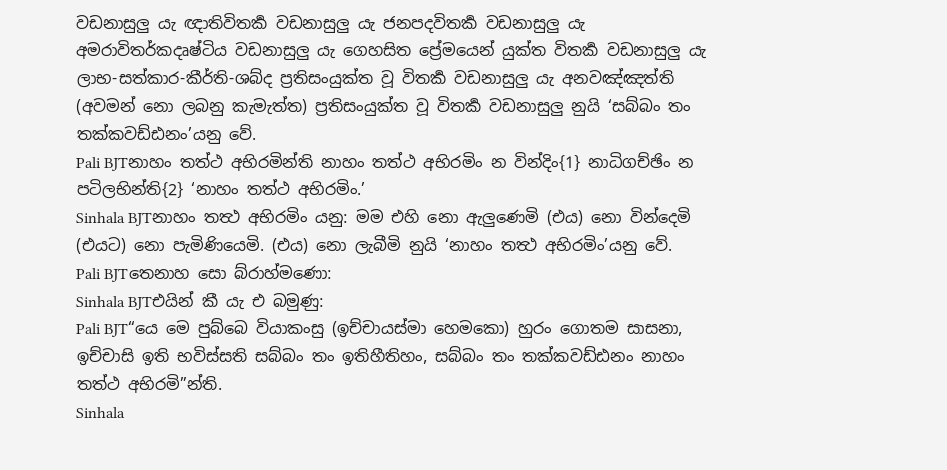වඩනාසුලු යැ ඥාතිවිතර්‍ක වඩනාසුලු යැ ජනපදවිතර්‍ක වඩනාසුලු යැ අමරාවිතර්කදෘෂ්ටිය වඩනාසුලු යැ ගෙහසිත ප්‍රේමයෙන් යුක්ත විතර්‍ක වඩනාසුලු යැ ලාභ-සත්කාර-කීර්ති-ශබ්ද ප්‍රතිසංයුක්ත වූ විතර්‍ක වඩනාසුලු යැ අනවඤ්ඤත්ති (අවමන් නො ලබනු කැමැත්ත) ප්‍රතිසංයුක්ත වූ විතර්‍ක වඩනාසුලු නුයි ‘සබ්බං තං තක්කවඩ්ඪනං’යනු වේ.
Pali BJTනාහං තත්ථ අභිරමින්ති නාහං තත්ථ අභිරමිං න වින්දිං{1} නාධිගච්ඡිං න පටිලභින්ති{2} ‘නාහං තත්ථ අභිරමිං.’
Sinhala BJTනාහං තත්‍ථ අභිරමිං යනු: මම එහි නො ඇලුණෙමි (එය) නො වින්දෙමි (එයට) නො පැමිණියෙමි. (එය) නො ලැබීමි නුයි ‘නාහං තත්‍ථ අභිරමිං’යනු වේ.
Pali BJTතෙනාහ සො බ්රාහ්මණො:
Sinhala BJTඑයින් කී යැ එ බමුණු:
Pali BJT“යෙ මෙ පුබ්බෙ වියාකංසු (ඉච්චායස්මා හෙමකො) හුරං ගොතම සාසනා, ඉච්චාසි ඉති භවිස්සති සබ්බං තං ඉතිහීතිහං, සබ්බං තං තක්කවඩ්ඪනං නාහං තත්ථ අභිරමි”න්ති.
Sinhala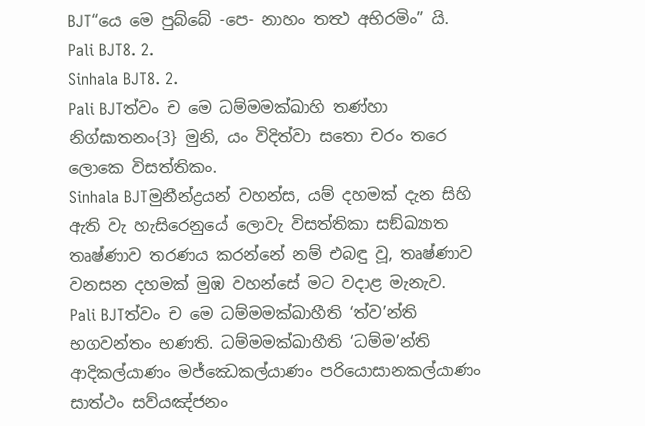BJT“යෙ මෙ පුබ්බේ -පෙ- නාහං තත්‍ථ අභිරමිං” යි.
Pali BJT8. 2.
Sinhala BJT8. 2.
Pali BJTත්වං ච මෙ ධම්මමක්ඛාහි තණ්හා නිග්ඝාතනං{3} මුනි, යං විදිත්වා සතො චරං තරෙ ලොකෙ විසත්තිකං.
Sinhala BJTමුනීන්ද්‍රයන් වහන්ස, යම් දහමක් දැන සිහි ඇති වැ හැසිරෙනුයේ ලොවැ විසත්තිකා සඞ්ඛ්‍යාත තෘෂ්ණාව තරණය කරන්නේ නම් එබඳු වූ, තෘෂ්ණාව වනසන දහමක් මුඹ වහන්සේ මට වදාළ මැනැව.
Pali BJTත්වං ච මෙ ධම්මමක්ඛාහීති ‘ත්ව’න්ති භගවන්තං භණති. ධම්මමක්ඛාහීති ‘ධම්ම’න්ති ආදිකල්යාණං මජ්ඣෙකල්යාණං පරියොසානකල්යාණං සාත්ථං සව්යඤ්ජනං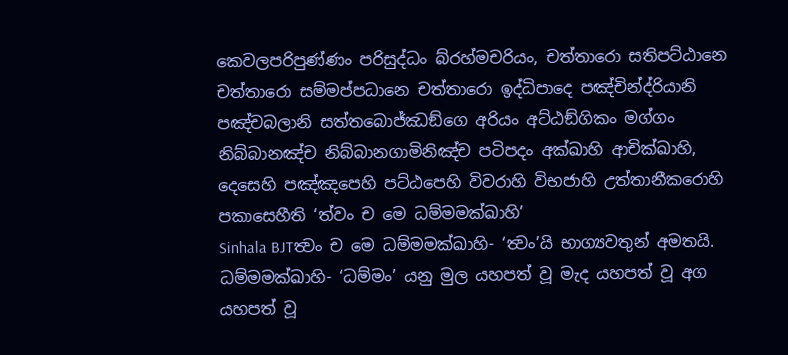කෙවලපරිපුණ්ණං පරිසුද්ධං බ්රහ්මචරියං, චත්තාරො සතිපට්ඨානෙ චත්තාරො සම්මප්පධානෙ චත්තාරො ඉද්ධිපාදෙ පඤ්චින්ද්රියානි පඤ්චබලානි සත්තබොජ්ඣඞ්ගෙ අරියං අට්ඨඞ්ගිකං මග්ගං නිබ්බානඤ්ච නිබ්බානගාමිනිඤ්ච පටිපදං අක්ඛාහි ආචික්ඛාහි, දෙසෙහි පඤ්ඤපෙහි පට්ඨපෙහි විවරාහි විභජාහි උත්තානීකරොහි පකාසෙහීති ‘ත්වං ච මෙ ධම්මමක්ඛාහි’
Sinhala BJTත්‍වං ච මෙ ධම්මමක්ඛාහි- ‘ත්‍වං’යි භාග්‍යවතුන් අමතයි. ධම්මමක්ඛාහි- ‘ධම්මං’ යනු මුල යහපත් වූ මැද යහපත් වූ අග යහපත් වූ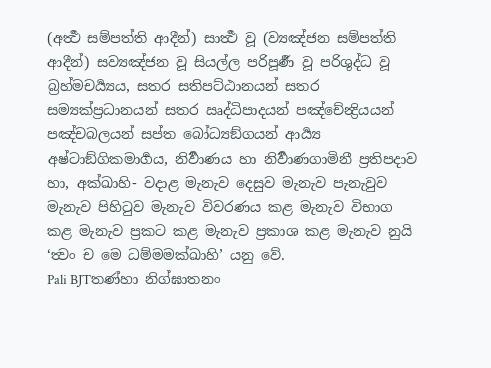(අර්‍ත්‍ථ සම්පත්ති ආදීන්) සාර්‍ත්‍ථ වූ (ව්‍යඤ්ජන සම්පත්ති ආදීන්) සව්‍යඤ්ජන වූ සියල්ල පරිපූර්‍ණ වූ පරිශුද්ධ වූ බ්‍රහ්මචර්‍ය්‍යය, සතර සතිපට්ඨානයන් සතර සම්‍යක්ප්‍රධානයන් සතර ඍද්ධිපාදයන් පඤ්චේන්‍ද්‍රියයන් පඤ්චබලයන් සප්ත බෝධ්‍යඞ්ගයන් ආර්‍ය්‍ය අෂ්ටාඞ්ගිකමාර්‍ගය, නිර්‍වාණය හා නිර්‍වාණගාමිනී ප්‍රතිපදාව හා, අක්ඛාහි- වදාළ මැනැව දෙසුව මැනැව පැනැවුව මැනැව පිහිටුව මැනැව විවරණය කළ මැනැව විභාග කළ මැනැව ප්‍රකට කළ මැනැව ප්‍රකාශ කළ මැනැව නුයි ‘ත්‍වං ච මෙ ධම්මමක්ඛාහි’ යනු වේ.
Pali BJTතණ්හා නිග්ඝාතනං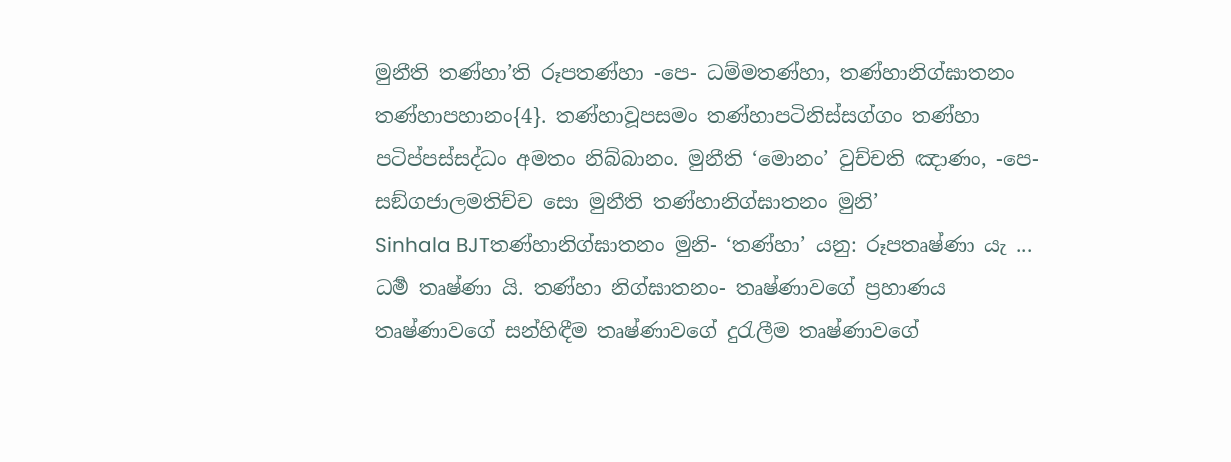මුනීති තණ්හා’ති රූපතණ්හා -පෙ- ධම්මතණ්හා, තණ්හානිග්ඝාතනං තණ්හාපහානං{4}. තණ්හාවූපසමං තණ්හාපටිනිස්සග්ගං තණ්හා පටිප්පස්සද්ධං අමතං නිබ්බානං. මුනීති ‘මොනං’ වුච්චති ඤාණං, -පෙ- සඞ්ගජාලමතිච්ච සො මුනීති තණ්හානිග්ඝාතනං මුනි’
Sinhala BJTතණ්හානිග්ඝාතනං මුනි- ‘තණ්හා’ යනු: රූපතෘෂ්ණා යැ ... ධර්‍ම තෘෂ්ණා යි. තණ්හා නිග්ඝාතනං- තෘෂ්ණාවගේ ප්‍රහාණය තෘෂ්ණාවගේ සන්හිඳීම තෘෂ්ණාවගේ දුරැලීම තෘෂ්ණාවගේ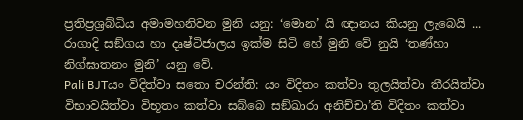ප්‍රතිප්‍රශ්‍රබ්ධිය අමාමහනිවන මුනි යනු: ‘මොන’ යි ඥානය කියනු ලැබෙයි ... රාගාදි සඞ්ගය හා දෘෂ්ටිජාලය ඉක්ම සිටි හේ මුනි වේ නුයි ‘තණ්හා නිග්ඝාතනං මුනි’ යනු වේ.
Pali BJTයං විදිත්වා සතො චරන්ති: යං විදිතං කත්වා තුලයිත්වා තීරයිත්වා විභාවයිත්වා විභූතං කත්වා සබ්බෙ සඞ්ඛාරා අනිච්චා’ති විදිතං කත්වා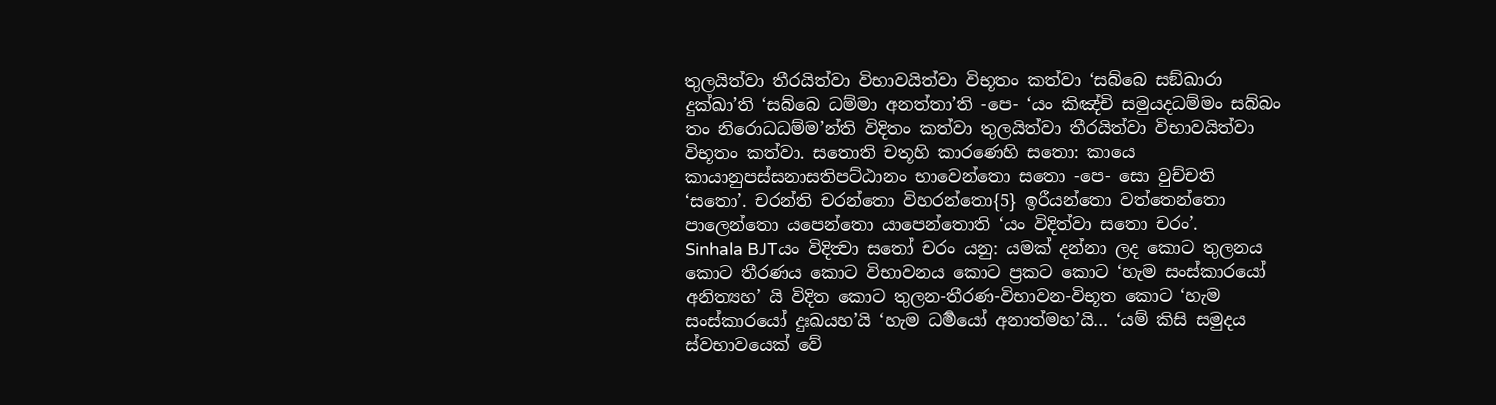තුලයිත්වා තීරයිත්වා විභාවයිත්වා විභූතං කත්වා ‘සබ්බෙ සඞ්ඛාරා දුක්ඛා’ති ‘සබ්බෙ ධම්මා අනත්තා’ති -පෙ- ‘යං කිඤ්චි සමුයදධම්මං සබ්බං තං නිරොධධම්ම’න්ති විදිතං කත්වා තුලයිත්වා තීරයිත්වා විභාවයිත්වා විභූතං කත්වා. සතොති චතූහි කාරණෙහි සතො: කායෙ කායානුපස්සනාසතිපට්ඨානං භාවෙන්තො සතො -පෙ- සො වුච්චති ‘සතො’. චරන්ති චරන්තො විහරන්තො{5} ඉරීයන්තො වත්තෙන්තො පාලෙන්තො යපෙන්තො යාපෙන්තොති ‘යං විදිත්වා සතො චරං’.
Sinhala BJTයං විදිත්‍වා සතෝ චරං යනු: යමක් දන්නා ලද කොට තුලනය කොට තීරණය කොට විභාවනය කොට ප්‍රකට කොට ‘හැම සංස්කාරයෝ අනිත්‍යහ’ යි විදිත කොට තුලන-තීරණ-විභාවන-විභූත කොට ‘හැම සංස්කාරයෝ දුඃඛයහ’යි ‘හැම ධර්‍මයෝ අනාත්මහ’යි... ‘යම් කිසි සමුදය ස්වභාවයෙක් වේ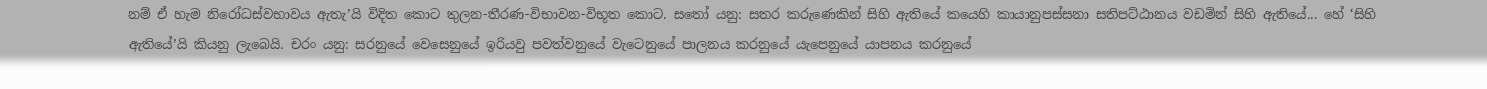නම් ඒ හැම නිරෝධස්වභාවය ඇතැ’යි විදිත කොට තුලන-තීරණ-විභාවන-විභූත කොට. සතෝ යනු: සතර කරුණෙකින් සිහි ඇතියේ කයෙහි කායානුපස්සනා සතිපට්ඨානය වඩමින් සිහි ඇතියේ... හේ ‘සිහි ඇතියේ’යි කියනු ලැබෙයි. චරං යනු: සරනුයේ වෙසෙනුයේ ඉරියවු පවත්වනුයේ වැටෙනුයේ පාලනය කරනුයේ යැපෙනුයේ යාපනය කරනුයේ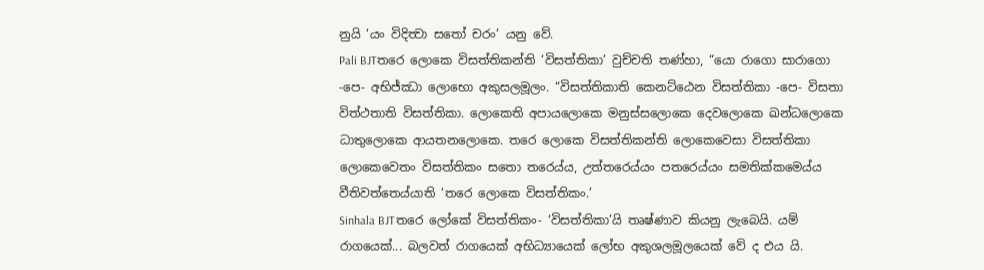නුයි ‘යං විදිත්‍වා සතෝ චරං’ යනු වේ.
Pali BJTතරෙ ලොකෙ විසත්තිකන්ති ‘විසත්තිකා’ වුච්චති තණ්හා, “යො රාගො සාරාගො -පෙ- අභිජ්ඣා ලොභො අකුසලමූලං. “විසත්තිකාති කෙනට්ඨෙන විසත්තිකා -පෙ- විසතා විත්ථතාති විසත්තිකා. ලොකෙති අපායලොකෙ මනුස්සලොකෙ දෙවලොකෙ ඛන්ධලොකෙ ධාතුලොකෙ ආයතනලොකෙ. තරෙ ලොකෙ විසත්තිකන්ති ලොකෙවෙසා විසත්තිකා ලොකෙවෙතං විසත්තිකං සතො තරෙය්ය, උත්තරෙය්යං පතරෙය්යං සමතික්කමෙය්ය වීතිවත්තෙය්යාති ‘තරෙ ලොකෙ විසත්තිකං.’
Sinhala BJTතරෙ ලෝකේ විසත්තිකං- ‘විසත්තිකා’යි තෘෂ්ණාව කියනු ලැබෙයි. යම් රාගයෙක්... බලවත් රාගයෙක් අභිධ්‍යායෙක් ලෝභ අකුශලමූලයෙක් වේ ද එය යි.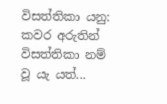විසත්තිකා යනු: කවර අරුතින් විසත්තිකා නම් වූ යැ යත්...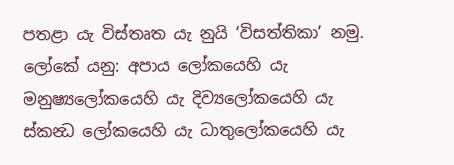පතළා යැ විස්තෘත යැ නුයි ‘විසත්තිකා’ නමු. ලෝකේ යනු: අපාය ලෝකයෙහි යැ මනුෂ්‍යලෝකයෙහි යැ දිව්‍යලෝකයෙහි යැ ස්කන්‍ධ ලෝකයෙහි යැ ධාතුලෝකයෙහි යැ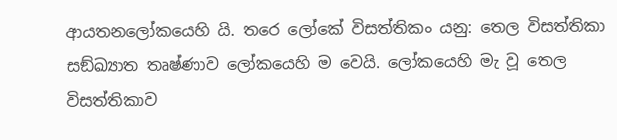ආයතනලෝකයෙහි යි. තරෙ ලෝකේ විසත්තිකං යනු: තෙල විසත්තිකා සඞ්ඛ්‍යාත තෘෂ්ණාව ලෝකයෙහි ම වෙයි. ලෝකයෙහි මැ වූ තෙල විසත්තිකාව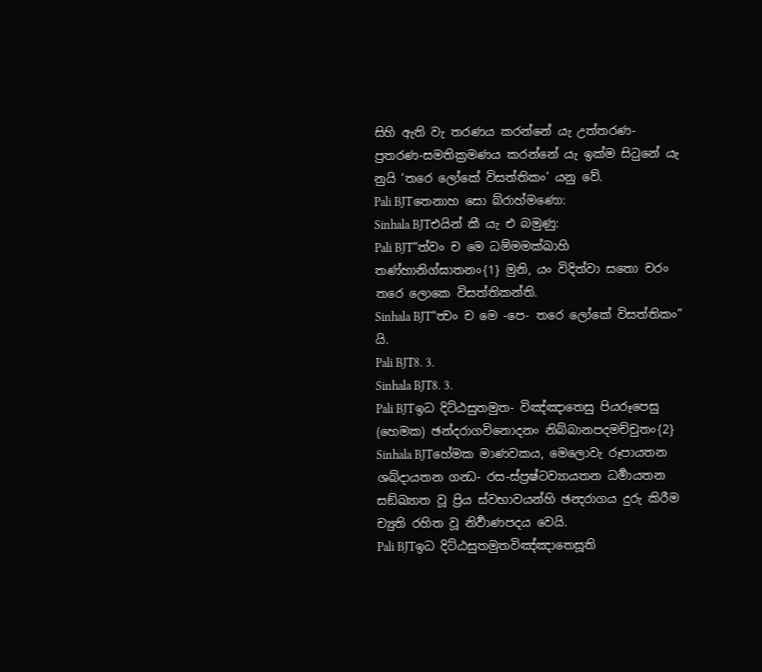සිහි ඇති වැ තරණය කරන්නේ යැ උත්තරණ-ප්‍රතරණ-සමතික්‍රමණය කරන්නේ යැ ඉක්ම සිටුනේ යැ නුයි ‘තරෙ ලෝකේ විසත්තිකං’ යනු වේ.
Pali BJTතෙනාහ සො බ්රාහ්මණො:
Sinhala BJTඑයින් කී යැ එ බමුණු:
Pali BJT“ත්වං ච මෙ ධම්මමක්ඛාහි තණ්හානිග්ඝාතනං{1} මුනි, යං විදිත්වා සතො චරං තරෙ ලොකෙ විසත්තිකන්ති.
Sinhala BJT“ත්‍වං ච මෙ -පෙ- තරෙ ලෝකේ විසත්තිකං” යි.
Pali BJT8. 3.
Sinhala BJT8. 3.
Pali BJTඉධ දිට්ඨසුතමුත- විඤ්ඤාතෙසු පියරූපෙසු (හෙමක) ඡන්දරාගවිනොදනං නිබ්බානපදමච්චුතං{2}
Sinhala BJTහේමක මාණවකය, මෙලොවැ රූපායතන ශබ්දායතන ගන්‍ධ- රස-ස්ප්‍රෂ්ටව්‍යායතන ධර්‍මායතන සඞ්ඛ්‍යාත වූ ප්‍රිය ස්වභාවයන්හි ඡන්‍දරාගය දුරු කිරීම ච්‍යුති රහිත වූ නිර්‍වාණපදය වෙයි.
Pali BJTඉධ දිට්ඨසුතමුතවිඤ්ඤාතෙසූති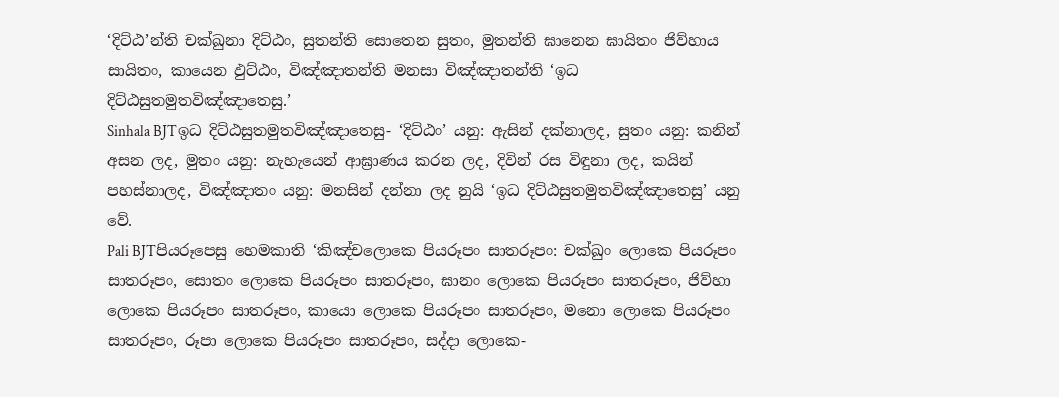‘දිට්ඨ’න්ති චක්ඛුනා දිට්ඨං, සුතන්ති සොතෙන සුතං, මුතන්ති ඝානෙන ඝායිතං ජිව්හාය සායිතං, කායෙන ඵුට්ඨං, විඤ්ඤාතන්ති මනසා විඤ්ඤාතන්ති ‘ඉධ දිට්ඨසුතමුතවිඤ්ඤාතෙසු.’
Sinhala BJTඉධ දිට්ඨසුතමුතවිඤ්ඤාතෙසු- ‘දිට්ඨං’ යනු: ඇසින් දක්නාලද, සුතං යනු: කනින් අසන ලද, මුතං යනු: නැහැයෙන් ආඝ්‍රාණය කරන ලද, දිවින් රස විඳුනා ලද, කයින් පහස්නාලද, විඤ්ඤාතං යනු: මනසින් දන්නා ලද නුයි ‘ඉධ දිට්ඨසුතමුතවිඤ්ඤාතෙසු’ යනු වේ.
Pali BJTපියරූපෙසු හෙමකාති ‘කිඤ්චලොකෙ පියරූපං සාතරූපං: චක්ඛුං ලොකෙ පියරූපං සාතරූපං, සොතං ලොකෙ පියරූපං සාතරූපං, ඝානං ලොකෙ පියරූපං සාතරූපං, ජිව්හා ලොකෙ පියරූපං සාතරූපං, කායො ලොකෙ පියරූපං සාතරූපං, මනො ලොකෙ පියරූපං සාතරූපං, රූපා ලොකෙ පියරූපං සාතරූපං, සද්දා ලොකෙ-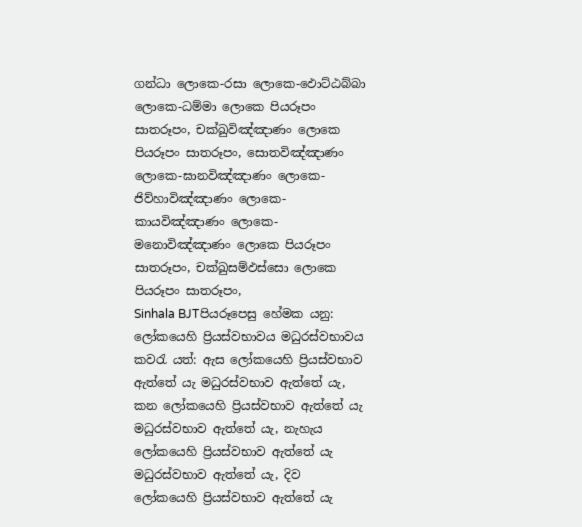ගන්ධා ලොකෙ-රසා ලොකෙ-ඵොට්ඨබ්බා ලොකෙ-ධම්මා ලොකෙ පියරූපං සාතරූපං, චක්ඛුවිඤ්ඤාණං ලොකෙ පියරූපං සාතරූපං, සොතවිඤ්ඤාණං ලොකෙ-ඝානවිඤ්ඤාණං ලොකෙ-ජිව්හාවිඤ්ඤාණං ලොකෙ-කායවිඤ්ඤාණං ලොකෙ-මනොවිඤ්ඤාණං ලොකෙ පියරූපං සාතරූපං, චක්ඛුසම්ඵස්සො ලොකෙ පියරූපං සාතරූපං,
Sinhala BJTපියරූපෙසු හේමක යනු: ලෝකයෙහි ප්‍රියස්වභාවය මධුරස්වභාවය කවරැ යත්: ඇස ලෝකයෙහි ප්‍රියස්වභාව ඇත්තේ යැ මධුරස්වභාව ඇත්තේ යැ, කන ලෝකයෙහි ප්‍රියස්වභාව ඇත්තේ යැ මධුරස්වභාව ඇත්තේ යැ, නැහැය ලෝකයෙහි ප්‍රියස්වභාව ඇත්තේ යැ මධුරස්වභාව ඇත්තේ යැ, දිව ලෝකයෙහි ප්‍රියස්වභාව ඇත්තේ යැ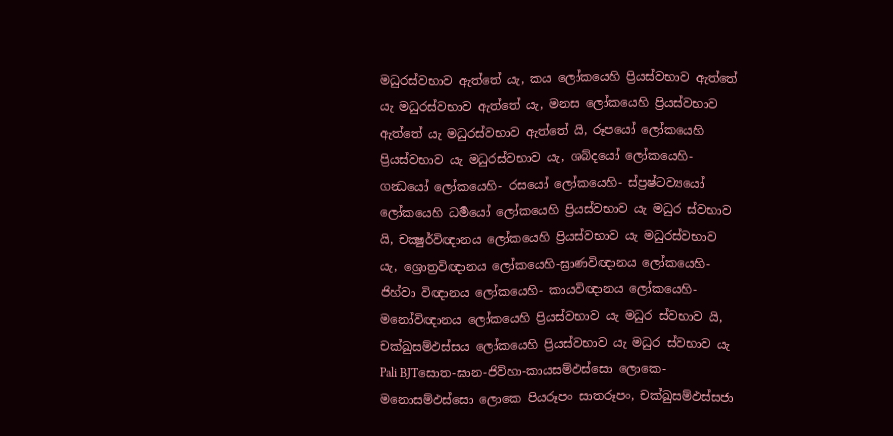මධුරස්වභාව ඇත්තේ යැ, කය ලෝකයෙහි ප්‍රියස්වභාව ඇත්තේ යැ මධුරස්වභාව ඇත්තේ යැ, මනස ලෝකයෙහි ප්‍රියස්වභාව ඇත්තේ යැ මධුරස්වභාව ඇත්තේ යි, රූපයෝ ලෝකයෙහි ප්‍රියස්වභාව යැ මධුරස්වභාව යැ, ශබ්දයෝ ලෝකයෙහි-ගන්‍ධයෝ ලෝකයෙහි- රසයෝ ලෝකයෙහි- ස්ප්‍රෂ්ටව්‍යයෝ ලෝකයෙහි ධර්‍මයෝ ලෝකයෙහි ප්‍රියස්වභාව යැ මධුර ස්වභාව යි, චක්‍ෂුර්විඥානය ලෝකයෙහි ප්‍රියස්වභාව යැ මධුරස්වභාව යැ, ශ්‍රොත්‍රවිඥානය ලෝකයෙහි-ඝ්‍රාණවිඥානය ලෝකයෙහි- ජිහ්වා විඥානය ලෝකයෙහි- කායවිඥානය ලෝකයෙහි- මනෝවිඥානය ලෝකයෙහි ප්‍රියස්වභාව යැ මධුර ස්වභාව යි, චක්ඛුසම්ඵස්සය ලෝකයෙහි ප්‍රියස්වභාව යැ මධුර ස්වභාව යැ
Pali BJTසොත-ඝාන-ජිව්හා-කායසම්ඵස්සො ලොකෙ-මනොසම්ඵස්සො ලොකෙ පියරූපං සාතරූපං, චක්ඛුසම්ඵස්සජා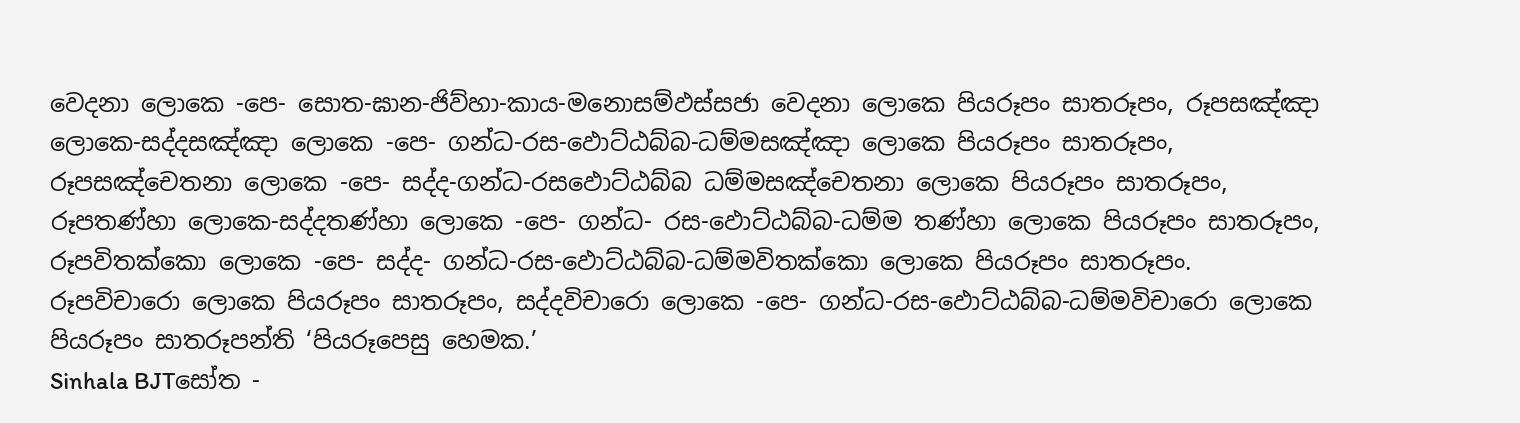වෙදනා ලොකෙ -පෙ- සොත-ඝාන-ජිව්හා-කාය-මනොසම්ඵස්සජා වෙදනා ලොකෙ පියරූපං සාතරූපං, රූපසඤ්ඤා ලොකෙ-සද්දසඤ්ඤා ලොකෙ -පෙ- ගන්ධ-රස-ඵොට්ඨබ්බ-ධම්මසඤ්ඤා ලොකෙ පියරූපං සාතරූපං, රූපසඤ්චෙතනා ලොකෙ -පෙ- සද්ද-ගන්ධ-රසඵොට්ඨබ්බ ධම්මසඤ්චෙතනා ලොකෙ පියරූපං සාතරූපං, රූපතණ්හා ලොකෙ-සද්දතණ්හා ලොකෙ -පෙ- ගන්ධ- රස-ඵොට්ඨබ්බ-ධම්ම තණ්හා ලොකෙ පියරූපං සාතරූපං, රූපවිතක්කො ලොකෙ -පෙ- සද්ද- ගන්ධ-රස-ඵොට්ඨබ්බ-ධම්මවිතක්කො ලොකෙ පියරූපං සාතරූපං. රූපවිචාරො ලොකෙ පියරූපං සාතරූපං, සද්දවිචාරො ලොකෙ -පෙ- ගන්ධ-රස-ඵොට්ඨබ්බ-ධම්මවිචාරො ලොකෙ පියරූපං සාතරූපන්ති ‘පියරූපෙසු හෙමක.’
Sinhala BJTසෝත -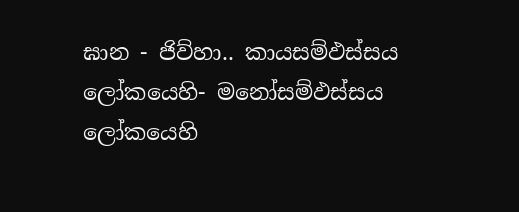ඝාන - ජිව්හා.. කායසම්ඵස්සය ලෝකයෙහි- මනෝසම්ඵස්සය ලෝකයෙහි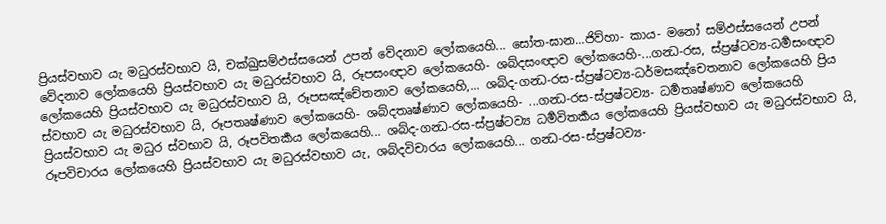ප්‍රියස්වභාව යැ මධුරස්වභාව යි, චක්ඛුසම්ඵස්සයෙන් උපන් වේදනාව ලෝකයෙහි... සෝත-ඝාන...ජිව්හා- කාය- මනෝ සම්ඵස්සයෙන් උපන් වේදනාව ලෝකයෙහි ප්‍රියස්වභාව යැ මධුරස්වභාව යි, රූපසංඥාව ලෝකයෙහි- ශබ්දසංඥාව ලෝකයෙහි-...ගන්‍ධ-රස, ස්ප්‍රෂ්ටව්‍ය-ධර්‍මසංඥාව ලෝකයෙහි ප්‍රියස්වභාව යැ මධුරස්වභාව යි, රූපසඤ්චේතනාව ලෝකයෙහි,... ශබ්ද-ගන්‍ධ-රස-ස්ප්‍රෂ්ටව්‍ය-ධර්මසඤ්චෙතනාව ලෝකයෙහි ප්‍රිය ස්වභාව යැ මධුරස්වභාව යි, රූපතෘෂ්ණාව ලෝකයෙහි- ශබ්දතෘෂ්ණාව ලෝකයෙහි- ...ගන්‍ධ-රස-ස්ප්‍රෂ්ටව්‍ය- ධර්‍මතෘෂ්ණාව ලෝකයෙහි ප්‍රියස්වභාව යැ මධුර ස්වභාව යි, රූපවිතර්‍කය ලෝකයෙහි... ශබ්ද-ගන්‍ධ-රස-ස්ප්‍රෂ්ටව්‍ය ධර්‍මවිතර්‍කය ලෝකයෙහි ප්‍රියස්වභාව යැ මධුරස්වභාව යි, රූපවිචාරය ලෝකයෙහි ප්‍රියස්වභාව යැ මධුරස්වභාව යැ, ශබ්දවිචාරය ලෝකයෙහි... ගන්‍ධ-රස-ස්ප්‍රෂ්ටව්‍ය-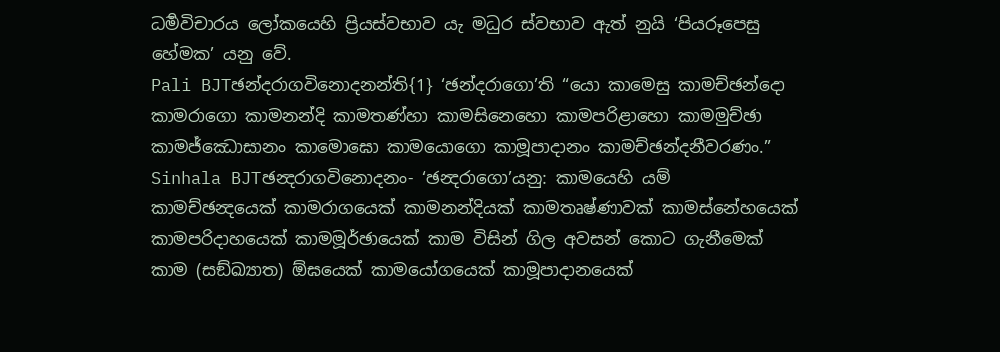ධර්‍මවිචාරය ලෝකයෙහි ප්‍රියස්වභාව යැ මධුර ස්වභාව ඇත් නුයි ‘පියරූපෙසු හේමක’ යනු වේ.
Pali BJTඡන්දරාගවිනොදනන්ති{1} ‘ඡන්දරාගො’ති “යො කාමෙසු කාමච්ඡන්දො කාමරාගො කාමනන්දි කාමතණ්හා කාමසිනෙහො කාමපරිළාහො කාමමුච්ඡා කාමජ්ඣොසානං කාමොඝො කාමයොගො කාමූපාදානං කාමච්ඡන්දනීවරණං.”
Sinhala BJTඡන්‍දරාගවිනොදනං- ‘ඡන්‍දරාගො’යනු: කාමයෙහි යම් කාමච්ඡන්‍දයෙක් කාමරාගයෙක් කාමනන්දියක් කාමතෘෂ්ණාවක් කාමස්නේහයෙක් කාමපරිදාහයෙක් කාමමූර්ඡායෙක් කාම විසින් ගිල අවසන් කොට ගැනීමෙක් කාම (සඞ්ඛ්‍යාත) ඕඝයෙක් කාමයෝගයෙක් කාමූපාදානයෙක්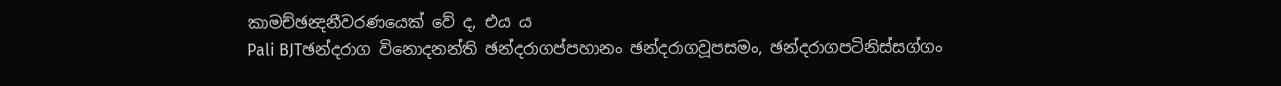කාමච්ඡන්‍දනීවරණයෙක් වේ ද, එය ය
Pali BJTඡන්දරාග විනොදනන්ති ඡන්දරාගප්පහානං ඡන්දරාගවූපසමං, ඡන්දරාගපටිනිස්සග්ගං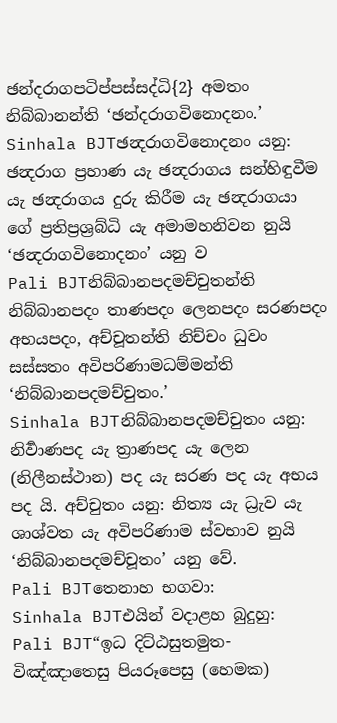ඡන්දරාගපටිප්පස්සද්ධි{2} අමතං නිබ්බානන්ති ‘ඡන්දරාගවිනොදනං.’
Sinhala BJTඡන්‍දරාගවිනොදනං යනු: ඡන්‍දරාග ප්‍රහාණ යැ ඡන්‍දරාගය සන්හිඳුවීම යැ ඡන්‍දරාගය දුරු කිරීම යැ ඡන්‍දරාගයා ගේ ප්‍රතිප්‍රශ්‍රබ්ධි යැ අමාමහනිවන නුයි ‘ඡන්‍දරාගවිනොදනං’ යනු ව
Pali BJTනිබ්බානපදමච්චුතන්ති නිබ්බානපදං තාණපදං ලෙනපදං සරණපදං අභයපදං, අච්චූතන්ති නිච්චං ධුවං සස්සතං අවිපරිණාමධම්මන්ති ‘නිබ්බානපදමච්චුතං.’
Sinhala BJTනිබ්බානපදමච්චුතං යනු: නිර්‍වාණපද යැ ත්‍රාණපද යැ ලෙන (නිලීනස්ථාන) පද යැ සරණ පද යැ අභය පද යි. අච්චුතං යනු: නිත්‍ය යැ ධ්‍රැව යැ ශාශ්වත යැ අවිපරිණාම ස්වභාව නුයි ‘නිබ්බානපදමච්චූතං’ යනු වේ.
Pali BJTතෙනාහ භගවා:
Sinhala BJTඑයින් වදාළහ බුදුහු:
Pali BJT“ඉධ දිට්ඨසුතමුත- විඤ්ඤාතෙසු පියරූපෙසු (හෙමක)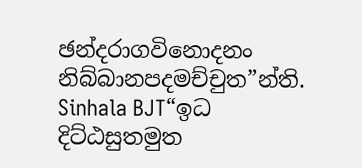ඡන්දරාගවිනොදනං නිබ්බානපදමච්චුත”න්ති.
Sinhala BJT“ඉධ දිට්ඨසුතමුත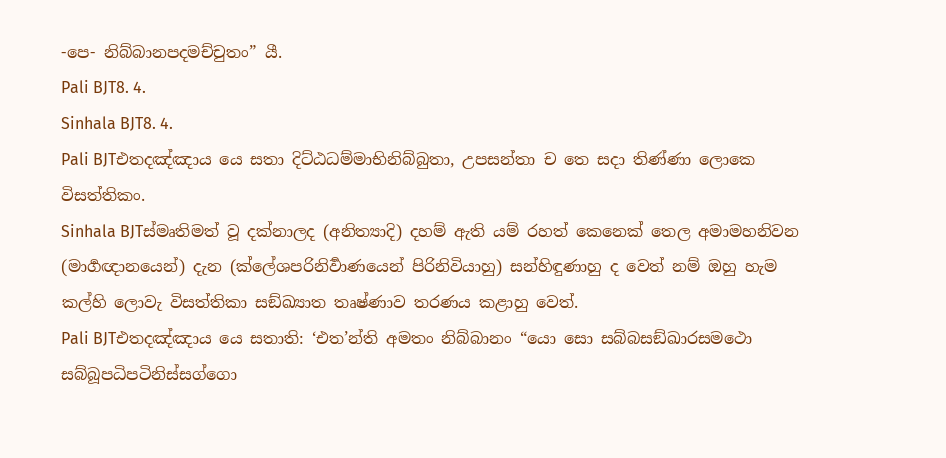-පෙ- නිබ්බානපදමච්චුතං” යී.
Pali BJT8. 4.
Sinhala BJT8. 4.
Pali BJTඑතදඤ්ඤාය යෙ සතා දිට්ඨධම්මාභිනිබ්බුතා, උපසන්තා ච තෙ සදා තිණ්ණා ලොකෙ විසත්තිකං.
Sinhala BJTස්මෘතිමත් වූ දක්නාලද (අනිත්‍යාදි) දහම් ඇති යම් රහත් කෙනෙක් තෙල අමාමහනිවන (මාර්‍ගඥානයෙන්) දැන (ක්ලේශපරිනිර්‍වාණයෙන් පිරිනිවියාහු) සන්හිඳුණාහු ද වෙත් නම් ඔහු හැම කල්හි ලොවැ විසත්තිකා සඞ්ඛ්‍යාත තෘෂ්ණාව තරණය කළාහු වෙත්.
Pali BJTඑතදඤ්ඤාය යෙ සතාති: ‘එත’න්ති අමතං නිබ්බානං “යො සො සබ්බසඞ්ඛාරසමථො සබ්බූපධිපටිනිස්සග්ගො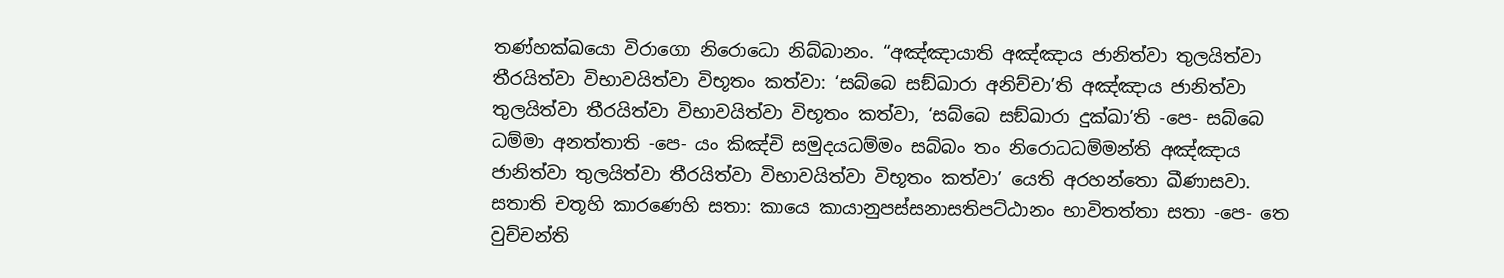තණ්හක්ඛයො විරාගො නිරොධො නිබ්බානං. “අඤ්ඤායාති අඤ්ඤාය ජානිත්වා තුලයිත්වා තීරයිත්වා විභාවයිත්වා විභූතං කත්වා: ‘සබ්බෙ සඞ්ඛාරා අනිච්චා’ති අඤ්ඤාය ජානිත්වා තුලයිත්වා තීරයිත්වා විභාවයිත්වා විභූතං කත්වා, ‘සබ්බෙ සඞ්ඛාරා දුක්ඛා’ති -පෙ- සබ්බෙ ධම්මා අනත්තාති -පෙ- යං කිඤ්චි සමුදයධම්මං සබ්බං තං නිරොධධම්මන්ති අඤ්ඤාය ජානිත්වා තුලයිත්වා තීරයිත්වා විභාවයිත්වා විභූතං කත්වා’ යෙති අරහන්තො ඛීණාසවා. සතාති චතූහි කාරණෙහි සතා: කායෙ කායානුපස්සනාසතිපට්ඨානං භාවිතත්තා සතා -පෙ- තෙ වුච්චන්ති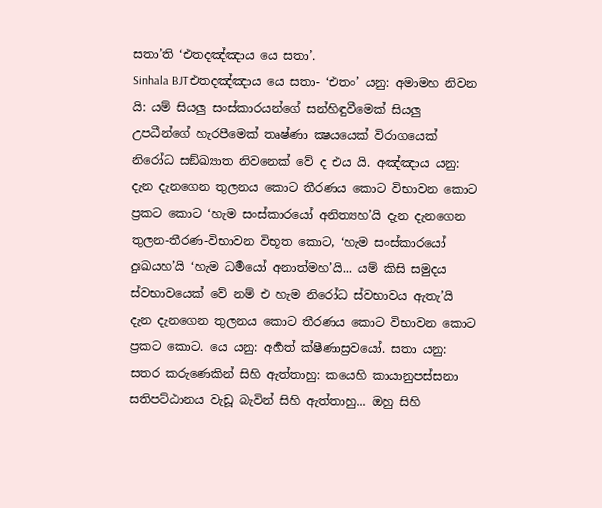සතා’ති ‘එතදඤ්ඤාය යෙ සතා’.
Sinhala BJTඑතදඤ්ඤාය යෙ සතා- ‘එතං’ යනු: අමාමහ නිවන යි: යම් සියලු සංස්කාරයන්ගේ සන්හිඳුවීමෙක් සියලු උපධීන්ගේ හැරපීමෙක් තෘෂ්ණා ක්‍ෂයයෙක් විරාගයෙක් නිරෝධ සඞ්ඛ්‍යාත නිවනෙක් වේ ද එය යි. අඤ්ඤාය යනු: දැන දැනගෙන තුලනය කොට තීරණය කොට විභාවන කොට ප්‍රකට කොට ‘හැම සංස්කාරයෝ අනිත්‍යහ’යි දැන දැනගෙන තුලන-තීරණ-විභාවන විභූත කොට, ‘හැම සංස්කාරයෝ දුඃඛයහ’යි ‘හැම ධර්‍මයෝ අනාත්මහ’යි... යම් කිසි සමුදය ස්වභාවයෙක් වේ නම් එ හැම නිරෝධ ස්වභාවය ඇතැ’යි දැන දැනගෙන තුලනය කොට තීරණය කොට විභාවන කොට ප්‍රකට කොට. යෙ යනු: අර්‍හත් ක්ෂීණාස්‍රවයෝ. සතා යනු: සතර කරුණෙකින් සිහි ඇත්තාහු: කයෙහි කායානුපස්සනා සතිපට්ඨානය වැඩූ බැවින් සිහි ඇත්තාහු... ඔහු සිහි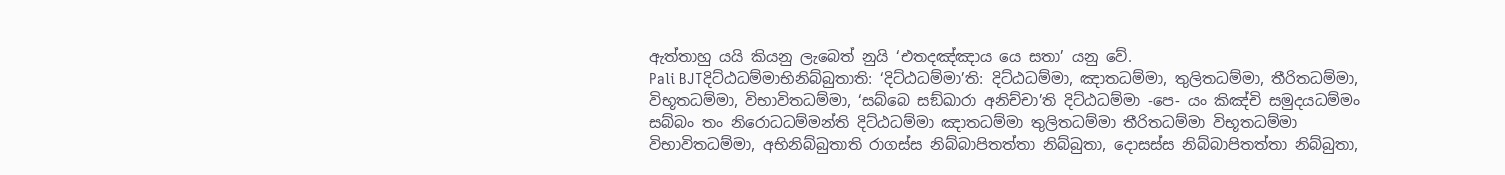ඇත්තාහු යයි කියනු ලැබෙත් නුයි ‘එතදඤ්ඤාය යෙ සතා’ යනු වේ.
Pali BJTදිට්ඨධම්මාභිනිබ්බුතාති: ‘දිට්ඨධම්මා’ති: දිට්ඨධම්මා, ඤාතධම්මා, තුලිතධම්මා, තීරිතධම්මා, විභූතධම්මා, විභාවිතධම්මා, ‘සබ්බෙ සඞ්ඛාරා අනිච්චා’ති දිට්ඨධම්මා -පෙ- යං කිඤ්චි සමුදයධම්මං සබ්බං තං නිරොධධම්මන්ති දිට්ඨධම්මා ඤාතධම්මා තුලිතධම්මා තීරිතධම්මා විභූතධම්මා විභාවිතධම්මා, අභිනිබ්බුතාති රාගස්ස නිබ්බාපිතත්තා නිබ්බුතා, දොසස්ස නිබ්බාපිතත්තා නිබ්බුතා,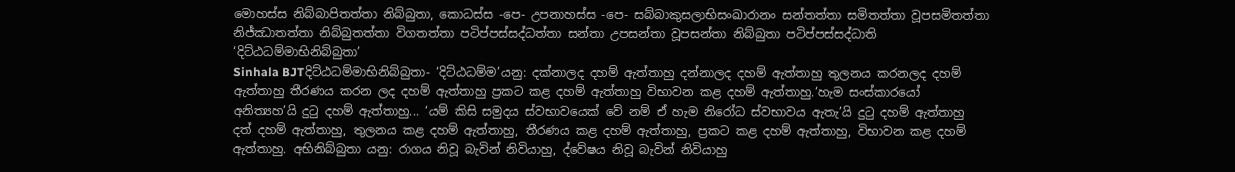මොහස්ස නිබ්බාපිතත්තා නිබ්බුතා, කොධස්ස -පෙ- උපනාහස්ස -පෙ- සබ්බාකුසලාභිසංඛාරානං සන්තත්තා සමිතත්තා වූපසමිතත්තා නිජ්ඣාතත්තා නිබ්බුතත්තා විගතත්තා පටිප්පස්සද්ධත්තා සන්තා උපසන්තා වූපසන්තා නිබ්බුතා පටිප්පස්සද්ධාති ‘දිට්ඨධම්මාභිනිබ්බුතා’
Sinhala BJTදිට්ඨධම්මාභිනිබ්බුතා- ‘දිට්ඨධම්ම’යනු: දක්නාලද දහම් ඇත්තාහු දන්නාලද දහම් ඇත්තාහු තුලනය කරනලද දහම් ඇත්තාහු තීරණය කරන ලද දහම් ඇත්තාහු ප්‍රකට කළ දහම් ඇත්තාහු විභාවන කළ දහම් ඇත්තාහු.‘හැම සංස්කාරයෝ අනිත්‍යහ’යි දුටු දහම් ඇත්තාහු... ‘යම් කිසි සමුදය ස්වභාවයෙක් වේ නම් ඒ හැම නිරෝධ ස්වභාවය ඇතැ’යි දුටු දහම් ඇත්තාහු දත් දහම් ඇත්තාහු, තුලනය කළ දහම් ඇත්තාහු, තීරණය කළ දහම් ඇත්තාහු, ප්‍රකට කළ දහම් ඇත්තාහු, විභාවන කළ දහම් ඇත්තාහු. අභිනිබ්බුතා යනු: රාගය නිවූ බැවින් නිවියාහු, ද්වේෂය නිවූ බැවින් නිවියාහු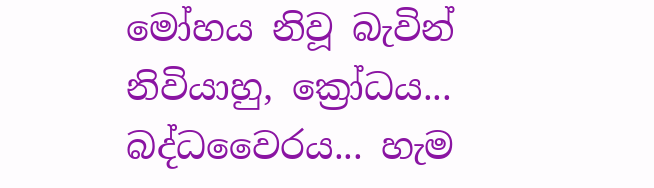මෝහය නිවූ බැවින් නිවියාහු, ක්‍රෝධය... බද්ධවෛරය... හැම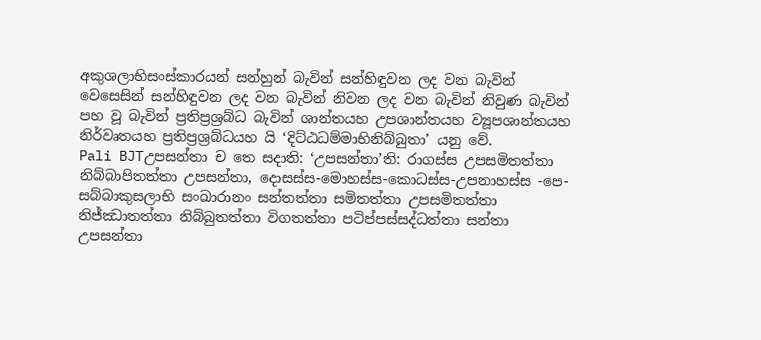අකුශලාභිසංස්කාරයන් සන්හුන් බැවින් සන්හිඳුවන ලද වන බැවින් වෙසෙසින් සන්හිඳුවන ලද වන බැවින් නිවන ලද වන බැවින් නිවුණ බැවින් පහ වූ බැවින් ප්‍රතිප්‍රශ්‍රබ්ධ බැවින් ශාන්තයහ උපශාන්තයහ ව්‍යූපශාන්තයහ නිර්වෘතයහ ප්‍රතිප්‍රශ්‍රබ්ධයහ යි ‘දිට්ඨධම්මාභිනිබ්බුතා’ යනු වේ.
Pali BJTඋපසන්තා ච තෙ සදාති: ‘උපසන්තා’ති: රාගස්ස උපසමිතත්තා නිබ්බාපිතත්තා උපසන්තා, දොසස්ස-මොහස්ස-කොධස්ස-උපනාහස්ස -පෙ- සබ්බාකුසලාභි සංඛාරානං සන්තත්තා සමිතත්තා උපසමිතත්තා නිජ්ඣාතත්තා නිබ්බුතත්තා විගතත්තා පටිප්පස්සද්ධත්තා සන්තා උපසන්තා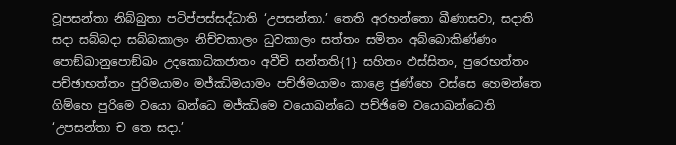වූපසන්තා නිබ්බුතා පටිප්පස්සද්ධාති ‘උපසන්තා.’ තෙති අරහන්තො ඛීණාසවා, සදාති සදා සබ්බදා සබ්බකාලං නිච්චකාලං ධුවකාලං සත්තං සමිතං අබ්බොකිණ්ණං පොඞ්ඛානුපොඞ්ඛං උදකොධිකජාතං අවීචි සන්තති{1} සහිතං ඵස්සිතං, පුරෙභත්තං පච්ඡාභත්තං පුරිමයාමං මජ්ඣිමයාමං පච්ඡිමයාමං කාළෙ ජුණ්හෙ වස්සෙ හෙමන්තෙ ගිම්හෙ පුරිමෙ වයො ඛන්ධෙ මජ්ඣිමෙ වයොඛන්ධෙ පච්ඡිමෙ වයොඛන්ධෙති ‘උපසන්තා ච තෙ සදා.’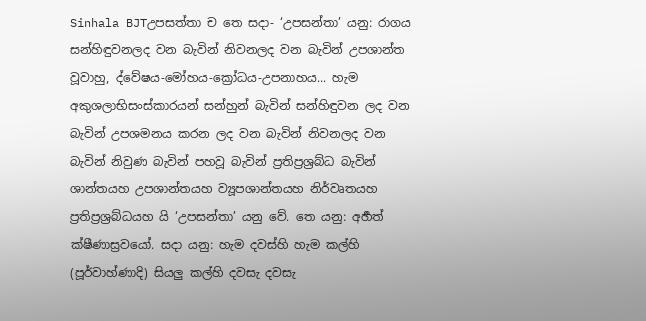Sinhala BJTඋපසත්තා ච තෙ සදා- ‘උපසන්තා’ යනු: රාගය සන්හිඳුවනලද වන බැවින් නිවනලද වන බැවින් උපශාන්ත වූවාහු, ද්වේෂය-මෝහය-ක්‍රෝධය-උපනාහය... හැම අකුශලාභිසංස්කාරයන් සන්හුන් බැවින් සන්හිඳුවන ලද වන බැවින් උපශමනය කරන ලද වන බැවින් නිවනලද වන බැවින් නිවුණ බැවින් පහවූ බැවින් ප්‍රතිප්‍රශ්‍රබ්ධ බැවින් ශාන්තයහ උපශාන්තයහ ව්‍යූපශාන්තයහ නිර්වෘතයහ ප්‍රතිප්‍රශ්‍රබ්ධයහ යි ‘උපසන්තා’ යනු වේ. තෙ යනු: අර්‍හත් ක්ෂීණාස්‍රවයෝ. සදා යනු: හැම දවස්හි හැම කල්හි (පූර්වාහ්ණාදි) සියලු කල්හි දවසැ දවසැ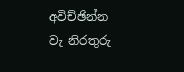අවිච්ඡින්න වැ නිරතුරු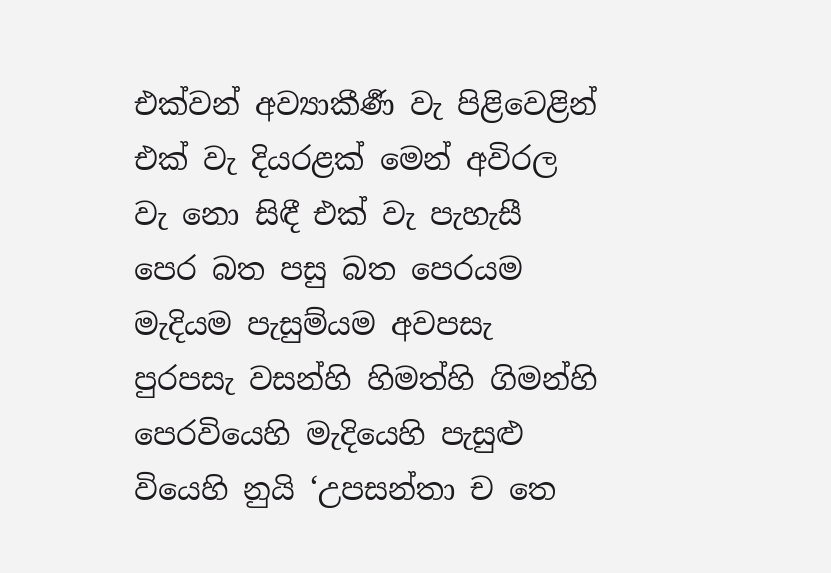එක්වන් අව්‍යාකීර්‍ණ වැ පිළිවෙළින් එක් වැ දියරළක් මෙන් අවිරල වැ නො සිඳී එක් වැ පැහැසී පෙර බත පසු බත පෙරයම මැදියම පැසුම්යම අවපසැ පුරපසැ වසන්හි හිමත්හි ගිමන්හි පෙරවියෙහි මැදියෙහි පැසුළු වියෙහි නුයි ‘උපසන්තා ච තෙ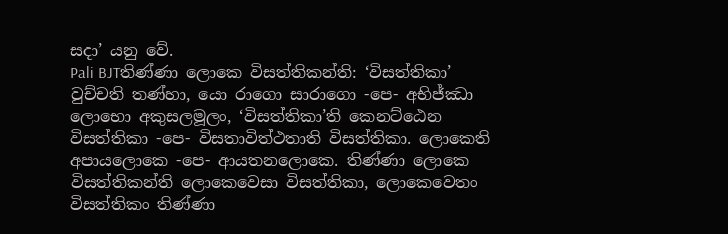සදා’ යනු වේ.
Pali BJTතිණ්ණා ලොකෙ විසත්තිකන්ති: ‘විසත්තිකා’ වුච්චති තණ්හා, යො රාගො සාරාගො -පෙ- අභිජ්ඣා ලොභො අකුසලමූලං, ‘විසත්තිකා’ති කෙනට්ඨෙන විසත්තිකා -පෙ- විසතාවිත්ථතාති විසත්තිකා. ලොකෙති අපායලොකෙ -පෙ- ආයතනලොකෙ. තිණ්ණා ලොකෙ විසත්තිකන්ති ලොකෙවෙසා විසත්තිකා, ලොකෙවෙතං විසත්තිකං තිණ්ණා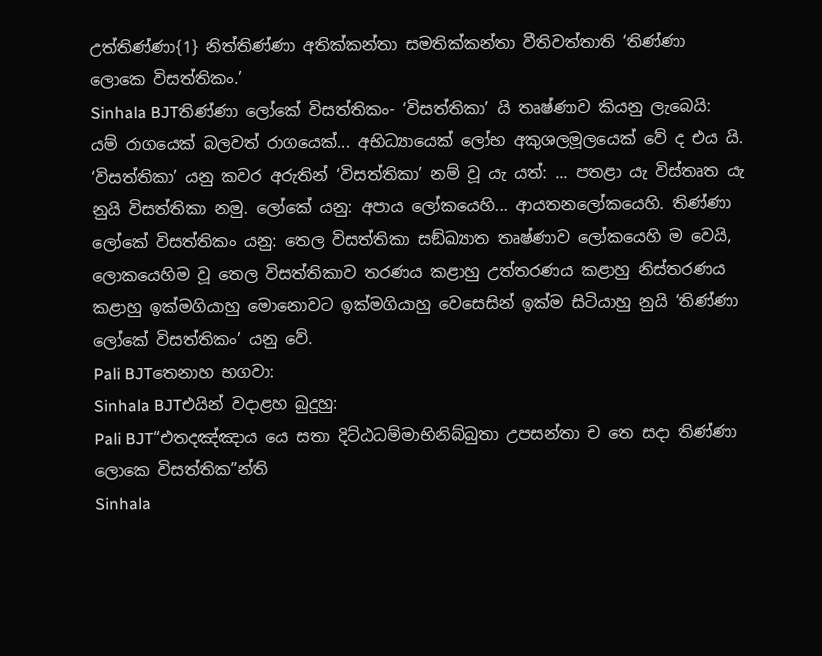උත්තිණ්ණා{1} නිත්තිණ්ණා අතික්කන්තා සමතික්කන්තා වීතිවත්තාති ‘තිණ්ණා ලොකෙ විසත්තිකං.’
Sinhala BJTතිණ්ණා ලෝකේ විසත්තිකං- ‘විසත්තිකා’ යි තෘෂ්ණාව කියනු ලැබෙයි: යම් රාගයෙක් බලවත් රාගයෙක්... අභිධ්‍යායෙක් ලෝභ අකුශලමූලයෙක් වේ ද එය යි. ‘විසත්තිකා’ යනු කවර අරුතින් ‘විසත්තිකා’ නම් වූ යැ යත්: ... පතළා යැ විස්තෘත යැ නුයි විසත්තිකා නමු. ලෝකේ යනු: අපාය ලෝකයෙහි... ආයතනලෝකයෙහි. තිණ්ණා ලෝකේ විසත්තිකං යනු: තෙල විසත්තිකා සඞ්ඛ්‍යාත තෘෂ්ණාව ලෝකයෙහි ම වෙයි, ලොකයෙහිම වූ තෙල විසත්තිකාව තරණය කළාහු උත්තරණය කළාහු නිස්තරණය කළාහු ඉක්මගියාහු මොනොවට ඉක්මගියාහු වෙසෙසින් ඉක්ම සිටියාහු නුයි ‘තිණ්ණා ලෝකේ විසත්තිකං’ යනු වේ.
Pali BJTතෙනාහ භගවා:
Sinhala BJTඑයින් වදාළහ බුදුහු:
Pali BJT“එතදඤ්ඤාය යෙ සතා දිට්ඨධම්මාභිනිබ්බුතා උපසන්තා ච තෙ සදා තිණ්ණා ලොකෙ විසත්තික”න්ති
Sinhala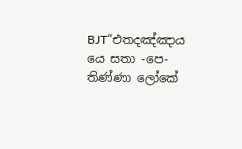BJT“එතදඤ්ඤාය යෙ සතා -පෙ- තිණ්ණා ලෝකේ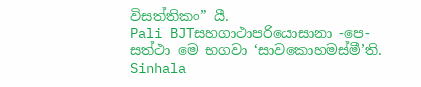විසත්තිකං” යී.
Pali BJTසහගාථාපරියොසානා -පෙ- සත්ථා මෙ භගවා ‘සාවකොහමස්මී’ති.
Sinhala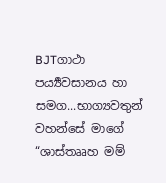BJTගාථා පර්‍ය්‍යවසානය හා සමග...භාග්‍යවතුන් වහන්සේ මාගේ “ශාස්තෲහ මම්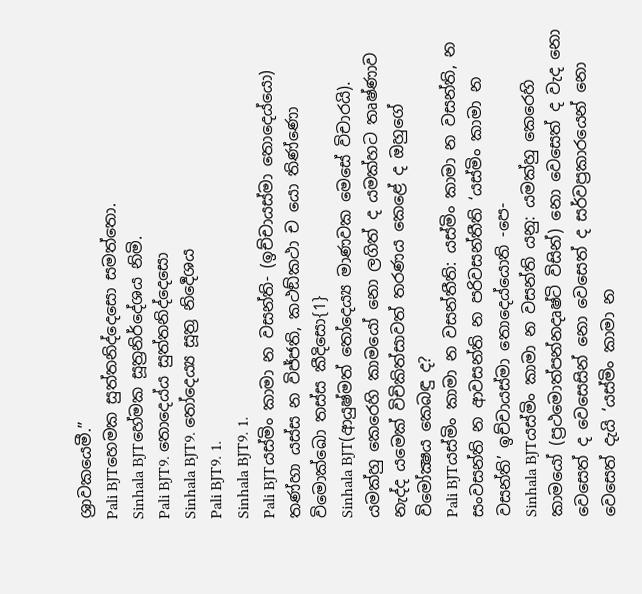ශ්‍රාවකයෙමී.”
Pali BJTහෙමක සුත්තනිද්දෙසො සමත්තො.
Sinhala BJTහේමක සූත්‍රනිර්දේශය නිමි.
Pali BJT9. තොදෙය්ය සුත්තනිද්දෙසො
Sinhala BJT9. තෝදෙය්‍ය සූත්‍ර නිර්‍දෙශය
Pali BJT9. 1.
Sinhala BJT9. 1.
Pali BJTයස්මිං කාමා න වසන්ති- (ඉච්චායස්මා තොදෙය්යො) තණ්හා යස්ස න විජ්ජති, කථඞ්කථා ච යො තිණ්ණො විමොක්ඛො තස්ස කීදිසො{1}
Sinhala BJT(ආයුෂ්මත් තෝදෙය්‍ය මාණවක මෙසේ විචාරයි). යමක්හු කෙරෙහි කාමයෝ නො ලගිත් ද යමක්හට තෘෂ්ණාව නැද්ද යමෙක් විචිකිත්සාවත් තරණය කෙළේ ද ඔහුගේ විමෝක්‍ෂය කෙබඳු ද?
Pali BJTයස්මිං කාමා න වසන්තීති: යස්මිං කාමා න වසන්ති, න සංවසන්ති න ආවසන්ති න පරිවසන්තීති ‘යස්මිං කාමා න වසන්ති’ ඉච්චායස්මා තොදෙය්යොති -පෙ-
Sinhala BJTයස්මිං කාමා න වසන්ති යනු: යමක්හු කෙරෙහි කාමයෝ (ප්‍රථමොත්පන්නදෘෂ්ටි විසින්) නො වෙසෙත් ද වැද නො වෙසෙත් ද වෙසෙසින් නො වෙසෙත් ද සර්වප්‍රකාරයෙන් නො වෙසෙත් දැයි ‘යස්මිං කාමා න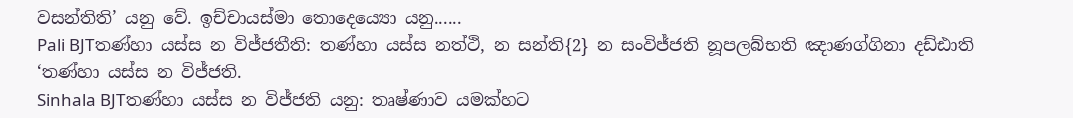වසන්තිති’ යනු වේ. ඉච්චායස්මා තොදෙය්‍යො යනු......
Pali BJTතණ්හා යස්ස න විජ්ජතීති: තණ්හා යස්ස නත්ථි, න සන්ති{2} න සංවිජ්ජති නූපලබ්භති ඤාණග්ගිනා දඩ්ඪාති ‘තණ්හා යස්ස න විජ්ජති.
Sinhala BJTතණ්හා යස්ස න විජ්ජති යනු: තෘෂ්ණාව යමක්හට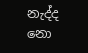නැද්ද නො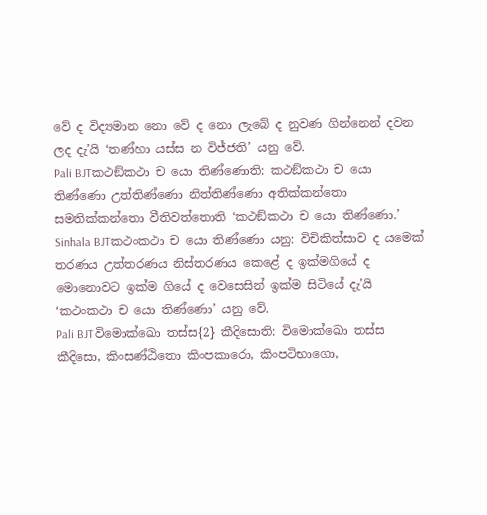වේ ද විද්‍යමාන නො වේ ද නො ලැබේ ද නුවණ ගින්නෙන් දවන ලද දැ’යි ‘තණ්හා යස්ස න විජ්ජති’ යනු වේ.
Pali BJTකථඞ්කථා ච යො තිණ්ණොති: කථඞ්කථා ච යො තිණ්ණො උත්තිණ්ණො නිත්තිණ්ණො අතික්කන්තො සමතික්කන්තො වීතිවත්තොති ‘කථඞ්කථා ච යො තිණ්ණො.’
Sinhala BJTකථංකථා ච යො තිණ්ණො යනු: විචිකිත්සාව ද යමෙක් තරණය උත්තරණය නිස්තරණය කෙළේ ද ඉක්මගියේ ද මොනොවට ඉක්ම ගියේ ද වෙසෙසින් ඉක්ම සිටියේ දැ’යි ‘කථංකථා ච යො තිණ්ණො’ යනු වේ.
Pali BJTවිමොක්ඛො තස්ස{2} කීදිසොති: විමොක්ඛො තස්ස කීදිසො, කිංසණ්ඨිතො කිංපකාරො, කිංපටිභාගො,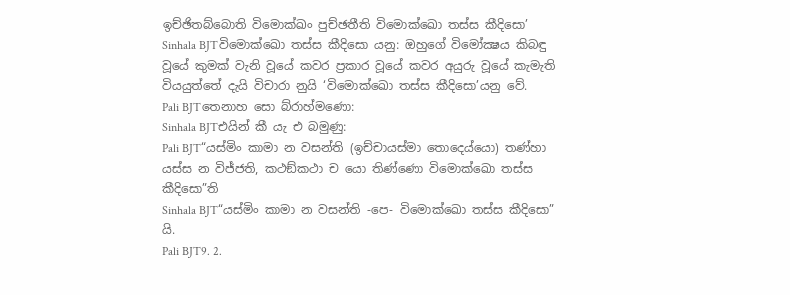ඉච්ඡිතබ්බොති විමොක්ඛං පුච්ඡතීති විමොක්ඛො තස්ස කීදිසො’
Sinhala BJTවිමොක්ඛො තස්ස කීදිසො යනු: ඔහුගේ විමෝක්‍ෂය කිබඳු වූයේ කුමක් වැනි වූයේ කවර ප්‍රකාර වූයේ කවර අයුරු වූයේ කැමැති වියයුත්තේ දැයි විචාරා නුයි ‘විමොක්ඛො තස්ස කීදිසො’යනු වේ.
Pali BJTතෙනාහ සො බ්රාහ්මණො:
Sinhala BJTඑයින් කී යැ එ බමුණු:
Pali BJT“යස්මිං කාමා න වසන්ති (ඉච්චායස්මා තොදෙය්යො) තණ්හා යස්ස න විජ්ජති, කථඞ්කථා ච යො තිණ්ණො විමොක්ඛො තස්ස කීදිසො”ති
Sinhala BJT“යස්මිං කාමා න වසන්ති -පෙ- විමොක්ඛො තස්ස කීදිසො” යි.
Pali BJT9. 2.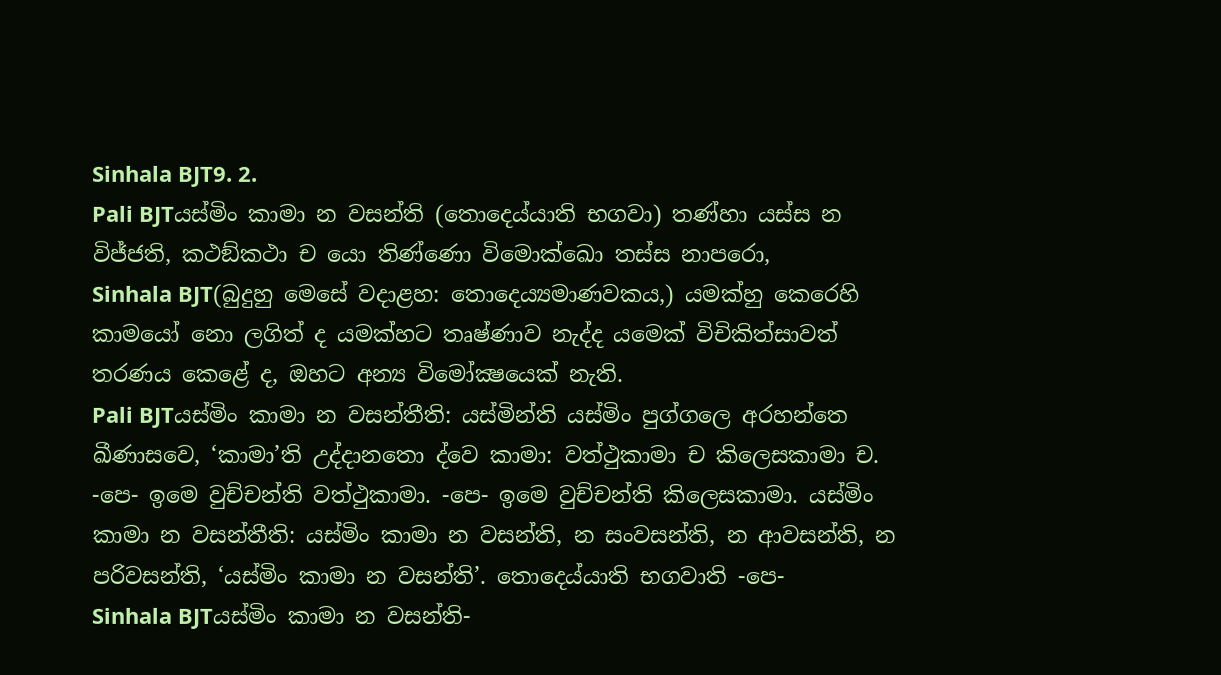Sinhala BJT9. 2.
Pali BJTයස්මිං කාමා න වසන්ති (තොදෙය්යාති භගවා) තණ්හා යස්ස න විජ්ජති, කථඞ්කථා ච යො තිණ්ණො විමොක්ඛො තස්ස නාපරො,
Sinhala BJT(බුදුහු මෙසේ වදාළහ: තොදෙය්‍යමාණවකය,) යමක්හු කෙරෙහි කාමයෝ නො ලගිත් ද යමක්හට තෘෂ්ණාව නැද්ද යමෙක් විචිකිත්සාවත් තරණය කෙළේ ද, ඔහට අන්‍ය විමෝක්‍ෂයෙක් නැති.
Pali BJTයස්මිං කාමා න වසන්තීති: යස්මින්ති යස්මිං පුග්ගලෙ අරහන්තෙ ඛීණාසවෙ, ‘කාමා’ති උද්දානතො ද්වෙ කාමා: වත්ථුකාමා ච කිලෙසකාමා ච. -පෙ- ඉමෙ වුච්චන්ති වත්ථුකාමා. -පෙ- ඉමෙ වුච්චන්ති කිලෙසකාමා. යස්මිං කාමා න වසන්තීති: යස්මිං කාමා න වසන්ති, න සංවසන්ති, න ආවසන්ති, න පරිවසන්ති, ‘යස්මිං කාමා න වසන්ති’. තොදෙය්යාති භගවාති -පෙ-
Sinhala BJTයස්මිං කාමා න වසන්ති-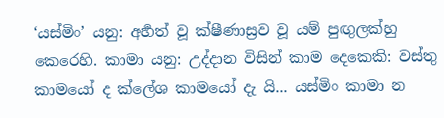‘යස්මිං’ යනු: අර්‍හත් වූ ක්ෂීණාස්‍රව වූ යම් පුඟුලක්හු කෙරෙහි. කාමා යනු: උද්දාන විසින් කාම දෙකෙකි: වස්තු කාමයෝ ද ක්ලේශ කාමයෝ දැ යි... යස්මිං කාමා න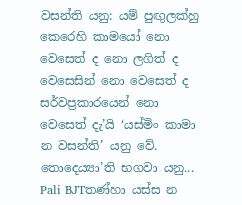වසන්ති යනු: යම් පුඟුලක්හු කෙරෙහි කාමයෝ නො වෙසෙත් ද නො ලගිත් ද වෙසෙසින් නො වෙසෙත් ද සර්වප්‍රකාරයෙන් නො වෙසෙත් දැ’යි ‘යස්මිං කාමා න වසන්ති’ යනු වේ. තොදෙය්‍යා’ති භගවා යනු...
Pali BJTතණ්හා යස්ස න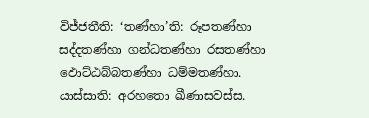විජ්ජතීති: ‘තණ්හා’ති: රූපතණ්හා සද්දතණ්හා ගන්ධතණ්හා රසතණ්හා ඵොට්ඨබ්බතණ්හා ධම්මතණ්හා. යාස්සාති: අරහතො ඛීණාසවස්ස.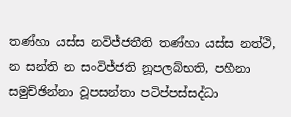තණ්හා යස්ස නවිජ්ජතීති තණ්හා යස්ස නත්ථි, න සන්ති න සංවිජ්ජති නූපලබ්භති, පහීනා සමුච්ඡින්නා වූපසන්තා පටිප්පස්සද්ධා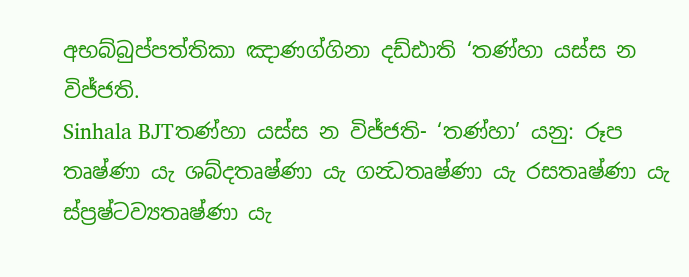අභබ්බුප්පත්තිකා ඤාණග්ගිනා දඩ්ඪාති ‘තණ්හා යස්ස න විජ්ජති.
Sinhala BJTතණ්හා යස්ස න විජ්ජති- ‘තණ්හා’ යනු: රූප තෘෂ්ණා යැ ශබ්දතෘෂ්ණා යැ ගන්‍ධතෘෂ්ණා යැ රසතෘෂ්ණා යැ ස්ප්‍රෂ්ටව්‍යතෘෂ්ණා යැ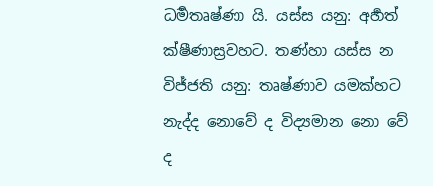ධර්‍මතෘෂ්ණා යි. යස්ස යනු: අර්‍හත් ක්ෂීණාස්‍රවහට. තණ්හා යස්ස න විජ්ජති යනු: තෘෂ්ණාව යමක්හට නැද්ද නොවේ ද විද්‍යමාන නො වේ ද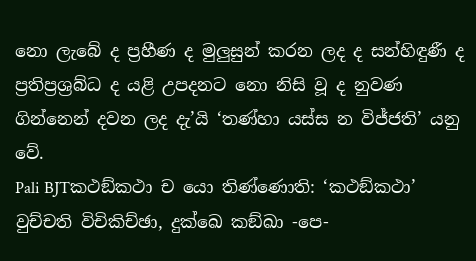නො ලැබේ ද ප්‍රහීණ ද මුලුසුන් කරන ලද ද සන්හිඳුණී ද ප්‍රතිප්‍රශ්‍රබ්ධ ද යළි උපදනට නො නිසි වූ ද නුවණ ගින්නෙන් දවන ලද දැ’යි ‘තණ්හා යස්ස න විජ්ජති’ යනු වේ.
Pali BJTකථඞ්කථා ච යො තිණ්ණොති: ‘කථඞ්කථා’ වුච්චති විචිකිච්ඡා, දුක්ඛෙ කඞ්ඛා -පෙ-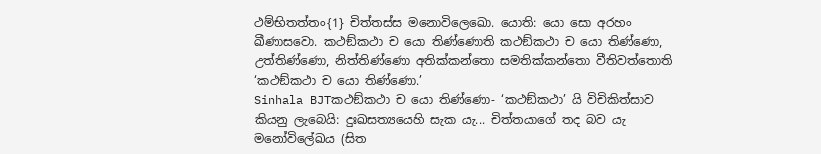ථම්භිතත්තං{1} චිත්තස්ස මනොවිලෙඛො. යොති: යො සො අරහං ඛීණාසවො. කථඞ්කථා ච යො තිණ්ණොති කථඞ්කථා ච යො තිණ්ණො, උත්තිණ්ණො, නිත්තිණ්ණො අතික්කන්තො සමතික්කන්තො වීතිවත්තොති ‘කථඞ්කථා ච යො තිණ්ණො.’
Sinhala BJTකථඞ්කථා ච යො තිණ්ණො- ‘කථඞ්කථා’ යි විචිකිත්සාව කියනු ලැබෙයි: දුඃඛසත්‍යයෙහි සැක යැ... චිත්තයාගේ තද බව යැ මනෝවිලේඛය (සිත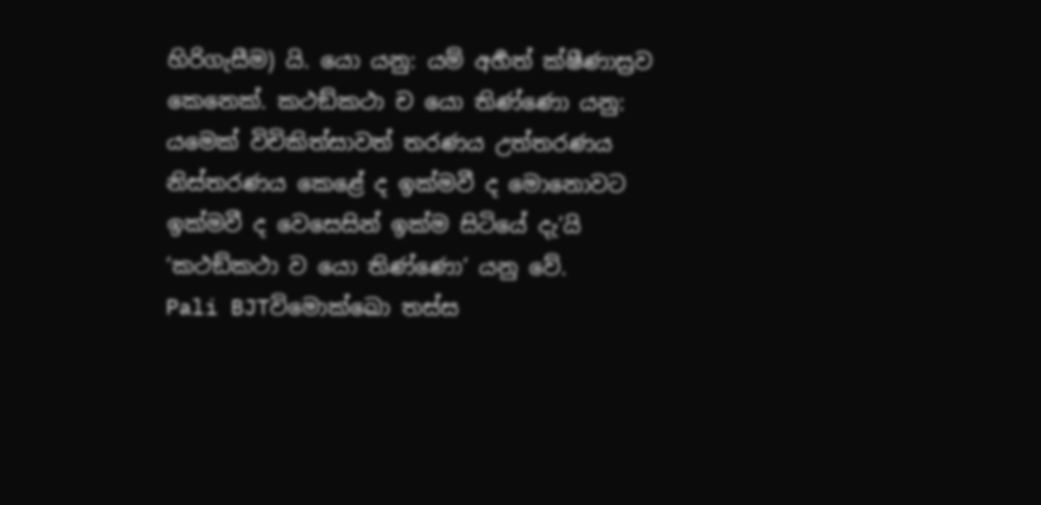හිරිගැසීම) යි. යො යනු: යම් අර්‍හත් ක්ෂීණාස්‍රව කෙනෙක්. කථඞ්කථා ච යො තිණ්ණො යනු: යමෙක් විචිකිත්සාවත් තරණය උත්තරණය නිස්තරණය කෙළේ ද ඉක්මවී ද මොනොවට ඉක්මවී ද වෙසෙසින් ඉක්ම සිටියේ දැ’යි ‘කථඞ්කථා ව යො තිණ්ණො’ යනු වේ.
Pali BJTවිමොක්ඛො තස්ස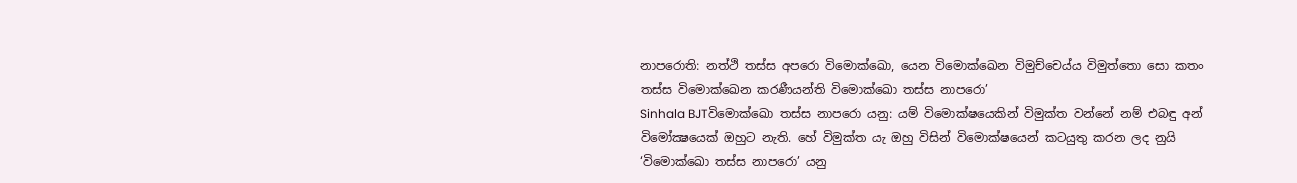නාපරොති: නත්ථි තස්ස අපරො විමොක්ඛො, යෙන විමොක්ඛෙන විමුච්චෙය්ය විමුත්තො සො කතං තස්ස විමොක්ඛෙන කරණීයන්ති විමොක්ඛො තස්ස නාපරො’
Sinhala BJTවිමොක්ඛො තස්ස නාපරො යනු: යම් විමොක්ෂයෙකින් විමුක්ත වන්නේ නම් එබඳු අන් විමෝක්‍ෂයෙක් ඔහුට නැති. හේ විමුක්ත යැ ඔහු විසින් විමොක්ෂයෙන් කටයුතු කරන ලද නුයි ‘විමොක්ඛො තස්ස නාපරො’ යනු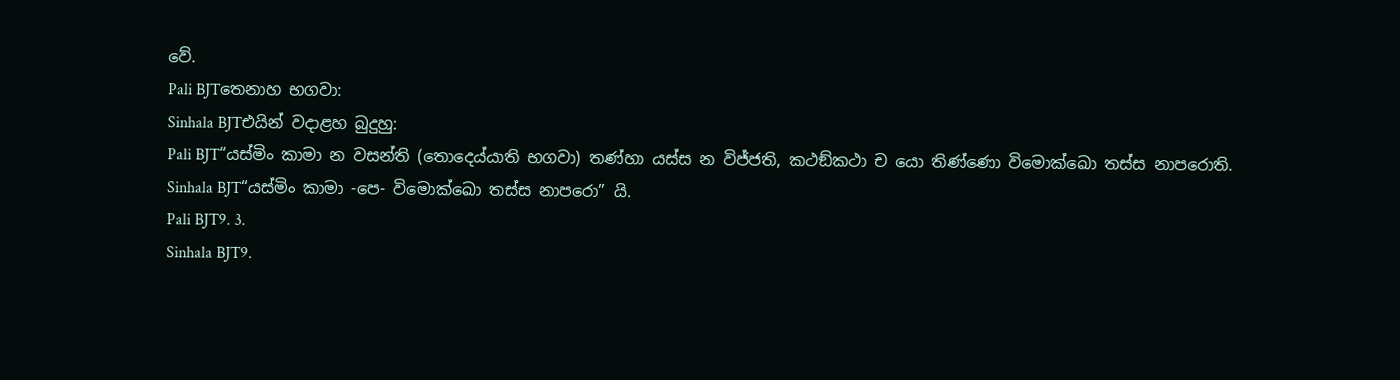වේ.
Pali BJTතෙනාහ භගවා:
Sinhala BJTඑයින් වදාළහ බුදුහු:
Pali BJT“යස්මිං කාමා න වසන්ති (තොදෙය්යාති භගවා) තණ්හා යස්ස න විජ්ජති, කථඞ්කථා ච යො තිණ්ණො විමොක්ඛො තස්ස නාපරොති.
Sinhala BJT“යස්මිං කාමා -පෙ- විමොක්ඛො තස්ස නාපරො” යි.
Pali BJT9. 3.
Sinhala BJT9.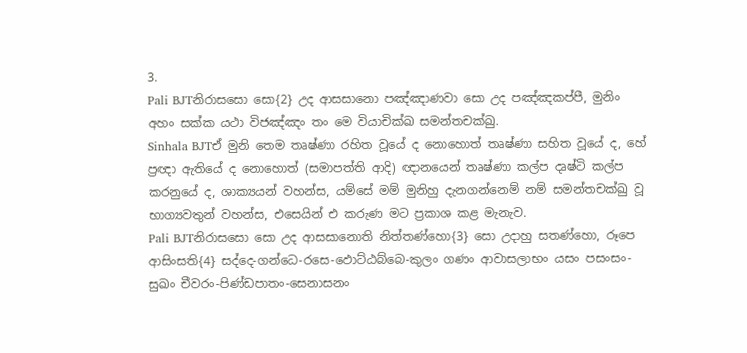3.
Pali BJTනිරාසසො සො{2} උද ආසසානො පඤ්ඤාණවා සො උද පඤ්ඤකප්පී, මුනිං අහං සක්ක යථා විජඤ්ඤං තං මෙ වියාචික්ඛ සමන්තචක්ඛු.
Sinhala BJTඒ මුනි තෙම තෘෂ්ණා රහිත වූයේ ද නොහොත් තෘෂ්ණා සහිත වූයේ ද, හේ ප්‍රඥා ඇතියේ ද නොහොත් (සමාපත්ති ආදි) ඥානයෙන් තෘෂ්ණා කල්ප දෘෂ්ටි කල්ප කරනුයේ ද, ශාක්‍යයන් වහන්ස, යම්සේ මම් මුනිහු දැනගන්නෙම් නම් සමන්තචක්ඛු වූ භාග්‍යවතුන් වහන්ස, එසෙයින් එ කරුණ මට ප්‍රකාශ කළ මැනැව.
Pali BJTනිරාසසො සො උද ආසසානොති නිත්තණ්හො{3} සො උදාහු සතණ්හො, රූපෙ ආසිංසති{4} සද්දෙ-ගන්ධෙ-රසෙ-ඵොට්ඨබ්බෙ-කුලං ගණං ආවාසලාභං යසං පසංසං-සුඛං චීවරං-පිණ්ඩපාතං-සෙනාසනං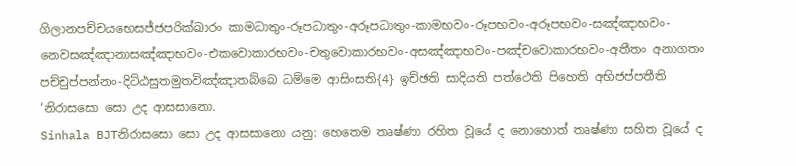ගිලානපච්චයභෙසජ්ජපරික්ඛාරං කාමධාතුං-රූපධාතුං-අරූපධාතුං-කාමභවං-රූපභවං-අරූපභවං-සඤ්ඤාභවං-නෙවසඤ්ඤානාසඤ්ඤාභවං-එකවොකාරභවං-චතුවොකාරභවං-අසඤ්ඤාභවං-පඤ්චවොකාරභවං-අතීතං අනාගතං පච්චුප්පන්නං-දිට්ඨසුතමුතවිඤ්ඤාතබ්බෙ ධම්මෙ ආසිංසති{4} ඉච්ඡති සාදියති පත්ථෙති පිහෙති අභිජප්පතීති ‘නිරාසසො සො උද ආසසානො.
Sinhala BJTනිරාසසො සො උද ආසසානො යනු: හෙතෙම තෘෂ්ණා රහිත වූයේ ද නොහොත් තෘෂ්ණා සහිත වූයේ ද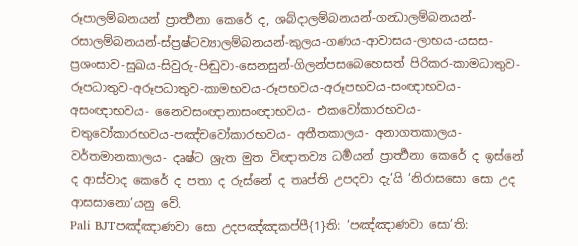රූපාලම්බනයන් ප්‍රාර්‍ත්‍ථනා කෙරේ ද, ශබ්දාලම්බනයන්-ගන්‍ධාලම්බනයන්-රසාලම්බනයන්-ස්ප්‍රෂ්ටව්‍යාලම්බනයන්-කුලය-ගණය-ආවාසය-ලාභය-යසස-ප්‍රශංසාව-සුඛය-සිවුරු-පිඬුවා-සෙනසුන්-ගිලන්පසබෙහෙසත් පිරිකර-කාමධාතුව-රූපධාතුව-අරූපධාතුව-කාමභවය-රූපභවය-අරූපභවය-සංඥාභවය-අසංඥාභවය- නෛවසංඥානාසංඥාභවය- එකවෝකාරභවය- චතුවෝකාරභවය-පඤ්චවෝකාරභවය- අතීතකාලය- අනාගතකාලය- වර්තමානකාලය- දෘෂ්ට ශ්‍රැත මුත විඥාතව්‍ය ධර්‍මයන් ප්‍රාර්‍ත්‍ථනා කෙරේ ද ඉස්නේ ද ආස්වාද කෙරේ ද පතා ද රුස්නේ ද තෘප්ති උපදවා දැ’යි ‘නිරාසසො සො උද ආසසානො’යනු වේ.
Pali BJTපඤ්ඤාණවා සො උදපඤ්ඤකප්පී{1}ති: ‘පඤ්ඤාණවා සො’ති: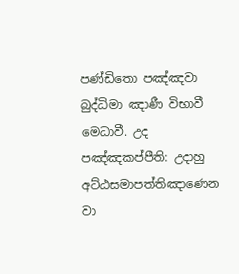පණ්ඩිතො පඤ්ඤවා බුද්ධිමා ඤාණී විභාවී මෙධාවී. උද පඤ්ඤකප්පීති: උදාහු අට්ඨසමාපත්තිඤාණෙන වා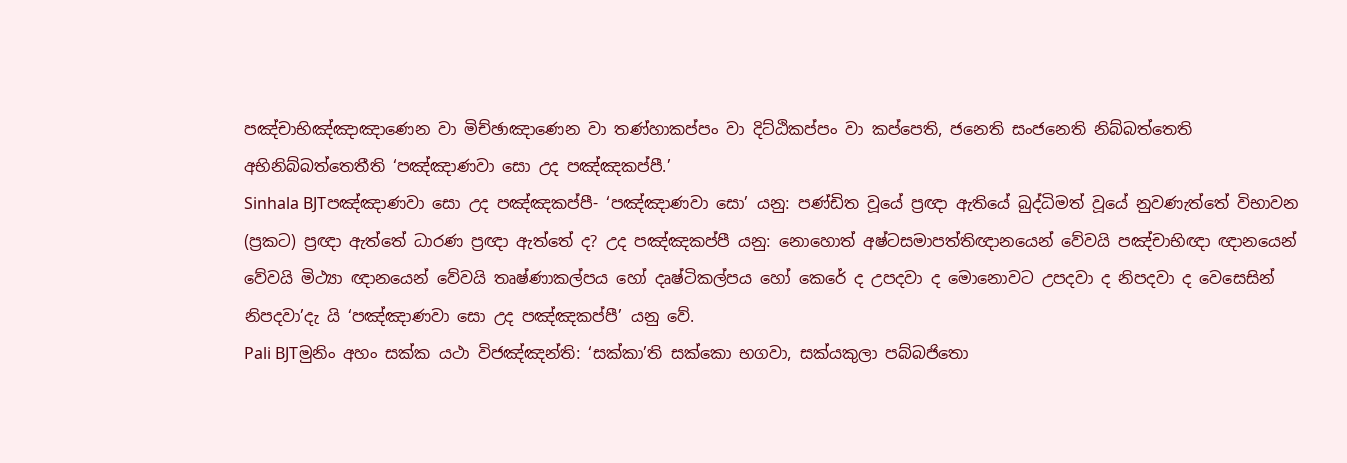පඤ්චාභිඤ්ඤාඤාණෙන වා මිච්ඡාඤාණෙන වා තණ්හාකප්පං වා දිට්ඨිකප්පං වා කප්පෙති, ජනෙති සංජනෙති නිබ්බත්තෙති අභිනිබ්බත්තෙතීති ‘පඤ්ඤාණවා සො උද පඤ්ඤකප්පී.’
Sinhala BJTපඤ්ඤාණවා සො උද පඤ්ඤකප්පී- ‘පඤ්ඤාණවා සො’ යනු: පණ්ඩිත වූයේ ප්‍රඥා ඇතියේ බුද්ධිමත් වූයේ නුවණැත්තේ විභාවන (ප්‍රකට) ප්‍රඥා ඇත්තේ ධාරණ ප්‍රඥා ඇත්තේ ද? උද පඤ්ඤකප්පී යනු: නොහොත් අෂ්ටසමාපත්තිඥානයෙන් වේවයි පඤ්චාභිඥා ඥානයෙන් වේවයි මිථ්‍යා ඥානයෙන් වේවයි තෘෂ්ණාකල්පය හෝ දෘෂ්ටිකල්පය හෝ කෙරේ ද උපදවා ද මොනොවට උපදවා ද නිපදවා ද වෙසෙසින් නිපදවා’දැ යි ‘පඤ්ඤාණවා සො උද පඤ්ඤකප්පී’ යනු වේ.
Pali BJTමුනිං අහං සක්ක යථා විජඤ්ඤන්ති: ‘සක්කා’ති සක්කො භගවා, සක්යකුලා පබ්බජිතො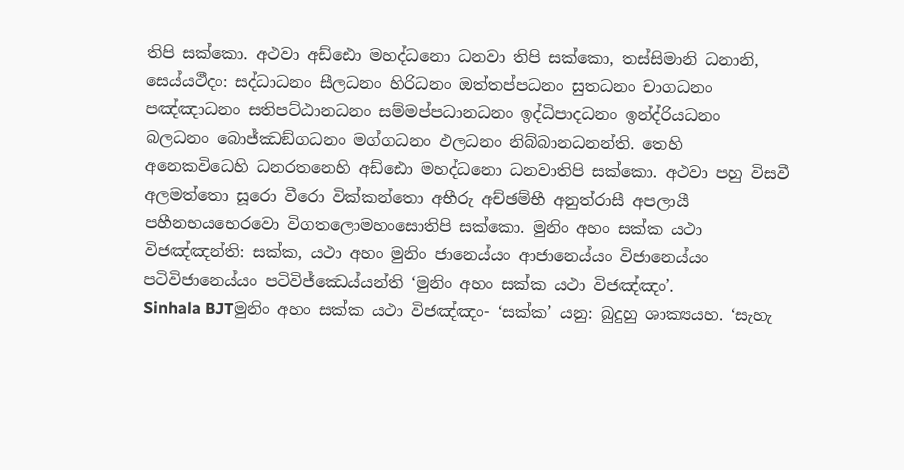තිපි සක්කො. අථවා අඩ්ඪො මහද්ධනො ධනවා තිපි සක්කො, තස්සිමානි ධනානි, සෙය්යථීදං: සද්ධාධනං සීලධනං හිරිධනං ඔත්තප්පධනං සුතධනං චාගධනං පඤ්ඤාධනං සතිපට්ඨානධනං සම්මප්පධානධනං ඉද්ධිපාදධනං ඉන්ද්රියධනං බලධනං බොජ්ඣඞ්ගධනං මග්ගධනං ඵලධනං නිබ්බානධනන්ති. තෙහි අනෙකවිධෙහි ධනරතනෙහි අඩ්ඪො මහද්ධනො ධනවාතිපි සක්කො. අථවා පහු විසවී අලමත්තො සූරො වීරො වික්කන්තො අභීරු අච්ඡම්භී අනුත්රාසී අපලායී පහීනභයභෙරවො විගතලොමහංසොතිපි සක්කො. මුනිං අහං සක්ක යථා විජඤ්ඤන්ති: සක්ක, යථා අහං මුනිං ජානෙය්යං ආජානෙය්යං විජානෙය්යං පටිවිජානෙය්යං පටිවිජ්ඣෙය්යන්ති ‘මුනිං අහං සක්ක යථා විජඤ්ඤං’.
Sinhala BJTමුනිං අහං සක්ක යථා විජඤ්ඤං- ‘සක්ක’ යනු: බුදුහු ශාක්‍යයහ. ‘සැහැ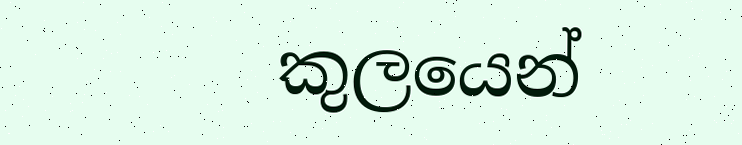කුලයෙන්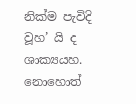නික්ම පැවිදි වූහ’ යි ද ශාක්‍යයහ. නොහොත්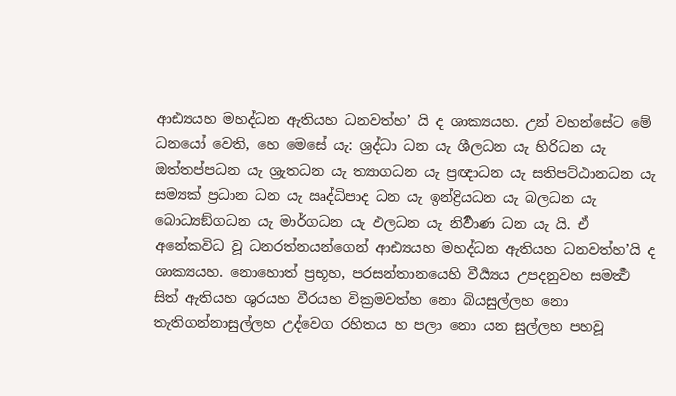ආඪ්‍යයහ මහද්ධන ඇතියහ ධනවත්හ’ යි ද ශාක්‍යයහ. උන් වහන්සේට මේ ධනයෝ වෙති, හෙ මෙසේ යැ: ශ්‍රද්ධා ධන යැ ශීලධන යැ හිරිධන යැ ඔත්තප්පධන යැ ශ්‍රැතධන යැ ත්‍යාගධන යැ ප්‍රඥාධන යැ සතිපට්ඨානධන යැ සම්‍යක් ප්‍රධාන ධන යැ ඍද්ධිපාද ධන යැ ඉන්ද්‍රියධන යැ බලධන යැ බොධ්‍යඞ්ගධන යැ මාර්ගධන යැ ඵලධන යැ නිර්‍වාණ ධන යැ යි. ඒ අනේකවිධ වූ ධනරත්නයන්ගෙන් ආඪ්‍යයහ මහද්ධන ඇතියහ ධනවත්හ’යි ද ශාක්‍යයහ. නොහොත් ප්‍රභූහ, පරසන්තානයෙහි වීර්‍ය්‍යය උපදනුවහ සමර්‍ත්‍ථ සිත් ඇතියහ ශුරයහ වීරයහ වික්‍රමවත්හ නො බියසුල්ලහ නො තැතිගන්නාසුල්ලහ උද්වෙග රහිතය හ පලා නො යන සුල්ලහ පහවූ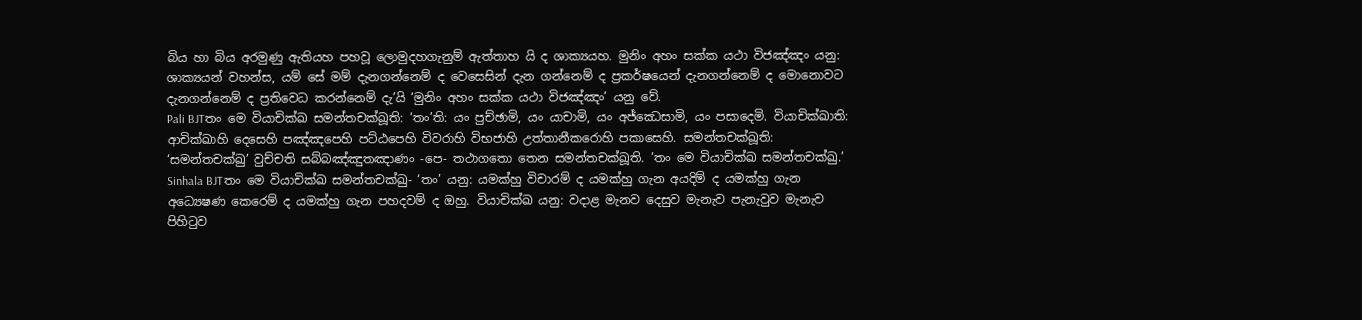බිය හා බිය අරමුණු ඇතියහ පහවූ ලොමුදහගැනුම් ඇත්තාහ යි ද ශාක්‍යයහ. මුනිං අහං සක්ක යථා විජඤ්ඤං යනු: ශාක්‍යයන් වහන්ස, යම් සේ මම් දැනගන්නෙම් ද වෙසෙසින් දැන ගන්නෙම් ද ප්‍රකර්ෂයෙන් දැනගන්නෙම් ද මොනොවට දැනගන්නෙම් ද ප්‍රතිවෙධ කරන්නෙම් දැ’යි ‘මුනිං අහං සක්ක යථා විජඤ්ඤං’ යනු වේ.
Pali BJTතං මෙ වියාචික්ඛ සමන්තචක්ඛූති: ‘තං’ති: යං පුච්ඡාමි, යං යාචාමි, යං අජ්ඣෙසාමි, යං පසාදෙමි. වියාචික්ඛාති: ආචික්ඛාහි දෙසෙහි පඤ්ඤපෙහි පට්ඨපෙහි විවරාහි විභජාහි උත්තානීකරොහි පකාසෙහි. සමන්තචක්ඛූති: ‘සමන්තචක්ඛු’ වුච්චති සබ්බඤ්ඤුතඤාණං -පෙ- තථාගතො තෙන සමන්තචක්ඛූති. ’තං මෙ වියාචික්ඛ සමන්තචක්ඛු.’
Sinhala BJTතං මෙ වියාචික්ඛ සමන්තචක්ඛු- ‘තං’ යනු: යමක්හු විචාරම් ද යමක්හු ගැන අයදිම් ද යමක්හු ගැන අධ්‍යෙෂණ කෙරෙම් ද යමක්හු ගැන පහදවම් ද ඔහු. වියාචික්ඛ යනු: වදාළ මැනව දෙසුව මැනැව පැනැවුව මැනැව පිහිටුව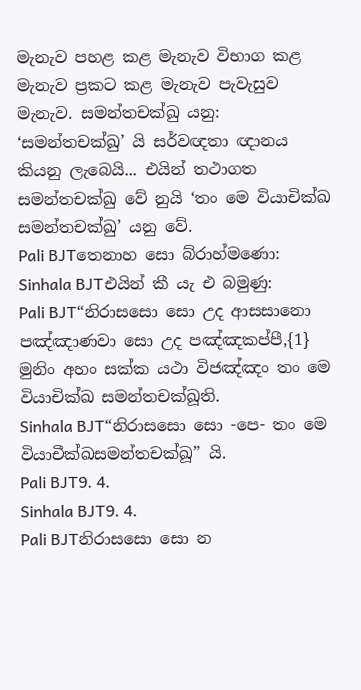මැනැව පහළ කළ මැනැව විභාග කළ මැනැව ප්‍රකට කළ මැනැව පැවැසුව මැනැව. සමන්තචක්ඛු යනු: ‘සමන්තචක්ඛු’ යි සර්වඥතා ඥානය කියනු ලැබෙයි... එයින් තථාගත සමන්තචක්ඛු වේ නුයි ‘තං මෙ වියාචික්ඛ සමන්තචක්ඛු’ යනු වේ.
Pali BJTතෙනාහ සො බ්රාහ්මණො:
Sinhala BJTඑයින් කී යැ එ බමුණු:
Pali BJT“නිරාසසො සො උද ආසසානො පඤ්ඤාණවා සො උද පඤ්ඤකප්පී,{1} මුනිං අහං සක්ක යථා විජඤ්ඤං තං මෙ වියාචික්ඛ සමන්තචක්ඛූති.
Sinhala BJT“නිරාසසො සො -පෙ- තං මෙ වියාචීක්ඛසමන්තචක්ඛූ” යි.
Pali BJT9. 4.
Sinhala BJT9. 4.
Pali BJTනිරාසසො සො න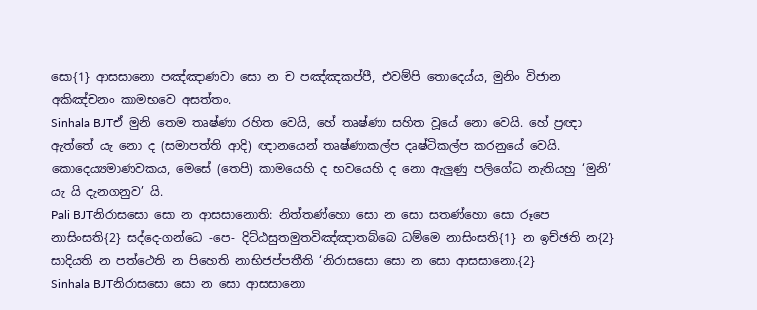සො{1} ආසසානො පඤ්ඤාණවා සො න ච පඤ්ඤකප්පී, එවම්පි තොදෙය්ය, මුනිං විජාන අකිඤ්චනං කාමභවෙ අසත්තං.
Sinhala BJTඒ මුනි තෙම තෘෂ්ණා රහිත වෙයි, හේ තෘෂ්ණා සහිත වූයේ නො වෙයි. හේ ප්‍රඥා ඇත්තේ යැ නො ද (සමාපත්ති ආදි) ඥානයෙන් තෘෂ්ණාකල්ප දෘෂ්ටිකල්ප කරනුයේ වෙයි. කොදෙය්‍යමාණවකය, මෙසේ (තෙපි) කාමයෙහි ද භවයෙහි ද නො ඇලුණු පලිගේධ නැතියහු ‘මුනි’ යැ යි දැනගනුව’ යි.
Pali BJTනිරාසසො සො න ආසසානොති: නිත්තණ්හො සො න සො සතණ්හො සො රූපෙ නාසිංසති{2} සද්දෙ-ගන්ධෙ -පෙ- දිට්ඨසුතමුතවිඤ්ඤාතබ්බෙ ධම්මෙ නාසිංසති{1} න ඉච්ඡති න{2} සාදියති න පත්ථෙති න පිහෙති නාභිජප්පතීති ‘නිරාසසො සො න සො ආසසානො.{2}
Sinhala BJTනිරාසසො සො න සො ආසසානො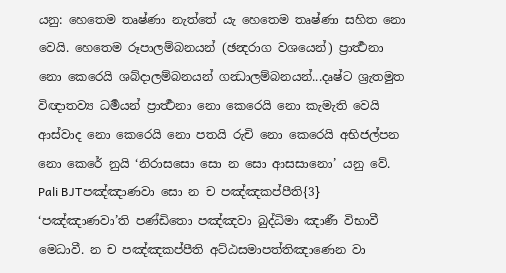යනු: හෙතෙම තෘෂ්ණා නැත්තේ යැ හෙතෙම තෘෂ්ණා සහිත නො වෙයි. හෙතෙම රූපාලම්බනයන් (ඡන්‍දරාග වශයෙන්) ප්‍රාර්‍ත්‍ථනා නො කෙරෙයි ශබ්දාලම්බනයන් ගන්‍ධාලම්බනයන්...දෘෂ්ට ශ්‍රැතමුත විඥාතව්‍ය ධර්‍මයන් ප්‍රාර්‍ත්‍ථනා නො කෙරෙයි නො කැමැති වෙයි ආස්වාද නො කෙරෙයි නො පතයි රුචි නො කෙරෙයි අභිජල්පන නො කෙරේ නුයි ‘නිරාසසො සො න සො ආසසානො’ යනු වේ.
Pali BJTපඤ්ඤාණවා සො න ච පඤ්ඤකප්පීති{3} ‘පඤ්ඤාණවා’ති පණ්ඩිතො පඤ්ඤවා බුද්ධිමා ඤාණී විභාවී මෙධාවී. න ච පඤ්ඤකප්පීති අට්ඨසමාපත්තිඤාණෙන වා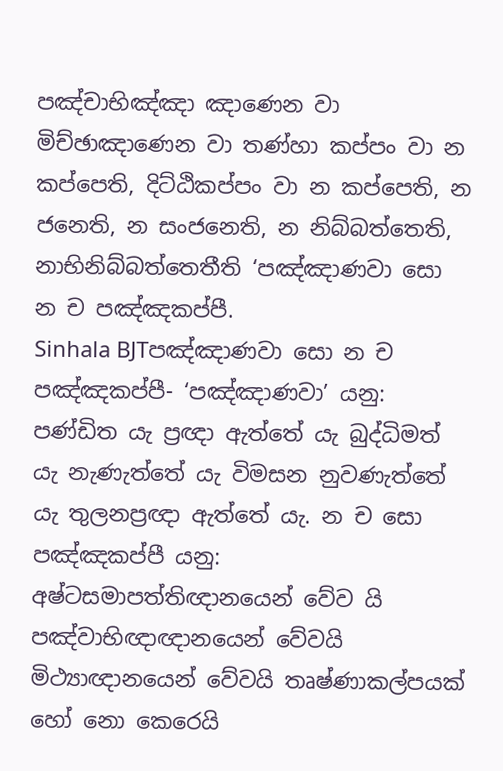පඤ්චාභිඤ්ඤා ඤාණෙන වා මිච්ඡාඤාණෙන වා තණ්හා කප්පං වා න කප්පෙති, දිට්ඨිකප්පං වා න කප්පෙති, න ජනෙති, න සංජනෙති, න නිබ්බත්තෙති, නාභිනිබ්බත්තෙතීති ‘පඤ්ඤාණවා සො න ච පඤ්ඤකප්පී.
Sinhala BJTපඤ්ඤාණවා සො න ච පඤ්ඤකප්පී- ‘පඤ්ඤාණවා’ යනු: පණ්ඩිත යැ ප්‍රඥා ඇත්තේ යැ බුද්ධිමත් යැ නැණැත්තේ යැ විමසන නුවණැත්තේ යැ තුලනප්‍රඥා ඇත්තේ යැ. න ච සො පඤ්ඤකප්පී යනු: අෂ්ටසමාපත්තිඥානයෙන් වේව යි පඤ්වාභිඥාඥානයෙන් වේවයි මිථ්‍යාඥානයෙන් වේවයි තෘෂ්ණාකල්පයක් හෝ නො කෙරෙයි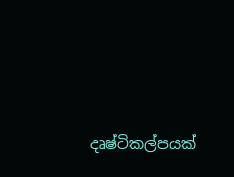දෘෂ්ටිකල්පයක්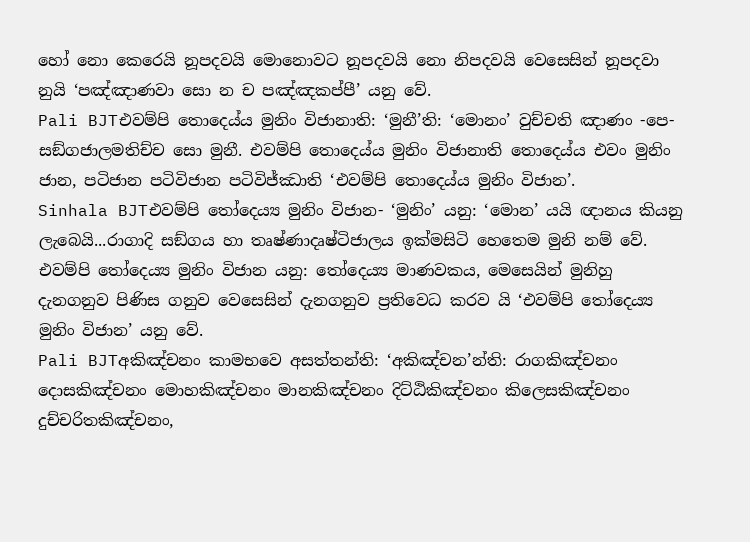හෝ නො කෙරෙයි නූපදවයි මොනොවට නූපදවයි නො නිපදවයි වෙසෙසින් නූපදවා නුයි ‘පඤ්ඤාණවා සො න ච පඤ්ඤකප්පී’ යනු වේ.
Pali BJTඑවම්පි තොදෙය්ය මුනිං විජානාති: ‘මුනී’ති: ‘මොනං’ වුච්චති ඤාණං -පෙ- සඞ්ගජාලමතිච්ච සො මුනී. එවම්පි තොදෙය්ය මුනිං විජානාති තොදෙය්ය එවං මුනිං ජාන, පටිජාන පටිවිජාන පටිවිජ්ඣාති ‘එවම්පි තොදෙය්ය මුනිං විජාන’.
Sinhala BJTඑවම්පි තෝදෙය්‍ය මුනිං විජාන- ‘මුනිං’ යනු: ‘මොන’ යයි ඥානය කියනු ලැබෙයි...රාගාදි සඞ්ගය හා තෘෂ්ණාදෘෂ්ටිජාලය ඉක්මසිටි හෙතෙම මුනි නම් වේ. එවම්පි තෝදෙය්‍ය මුනිං විජාන යනු: තෝදෙය්‍ය මාණවකය, මෙසෙයින් මුනිහු දැනගනුව පිණිස ගනුව වෙසෙසින් දැනගනුව ප්‍රතිවෙධ කරව යි ‘එවම්පි තෝදෙය්‍ය මුනිං විජාන’ යනු වේ.
Pali BJTඅකිඤ්චනං කාමභවෙ අසත්තන්ති: ‘අකිඤ්චන’න්ති: රාගකිඤ්චනං දොසකිඤ්චනං මොහකිඤ්චනං මානකිඤ්චනං දිට්ඨිකිඤ්චනං කිලෙසකිඤ්චනං දුච්චරිතකිඤ්චනං,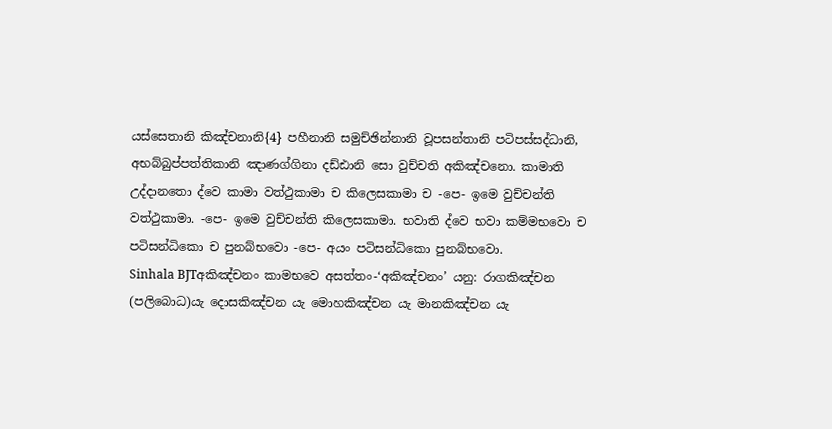යස්සෙතානි කිඤ්චනානි{4} පහීනානි සමුච්ඡින්නානි වූපසන්තානි පටිපස්සද්ධානි, අභබ්බුප්පත්තිකානි ඤාණග්ගිනා දඩ්ඪානි සො වුච්චති අකිඤ්චනො. කාමාති උද්දානතො ද්වෙ කාමා වත්ථුකාමා ච කිලෙසකාමා ච -පෙ- ඉමෙ වුච්චන්ති වත්ථුකාමා. -පෙ- ඉමෙ වුච්චන්ති කිලෙසකාමා. භවාති ද්වෙ භවා කම්මභවො ච පටිසන්ධිකො ච පුනබ්භවො -පෙ- අයං පටිසන්ධිකො පුනබ්භවො.
Sinhala BJTඅකිඤ්චනං කාමභවෙ අසත්තං-‘අකිඤ්චනං’ යනු: රාගකිඤ්චන (පලිබොධ)යැ දොසකිඤ්චන යැ මොහකිඤ්චන යැ මානකිඤ්චන යැ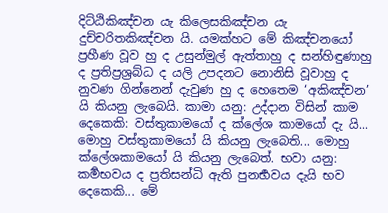දිට්ඨිකිඤ්චන යැ කිලෙසකිඤ්චන යැ දුච්චරිතකිඤ්චන යි. යමක්හට මේ කිඤ්චනයෝ ප්‍රහීණ වූව හු ද උසුන්මුල් ඇත්තාහු ද සන්හිඳුණාහු ද ප්‍රතිප්‍රශ්‍රබ්ධ ද යලි උපදනට නොනිසි වූවාහු ද නුවණ ගින්නෙන් දැවුණ හු ද හෙතෙම ‘අකිඤ්චන’ යි කියනු ලැබෙයි. කාමා යනු: උද්දාන විසින් කාම දෙකෙකි: වස්තුකාමයෝ ද ක්ලේශ කාමයෝ දැ යි... මොහු වස්තුකාමයෝ යි කියනු ලැබෙති... මොහු ක්ලේශකාමයෝ යි කියනු ලැබෙත්. භවා යනු: කර්‍මභවය ද ප්‍රතිසන්ධි ඇති පුනර්‍භවය දැයි භව දෙකෙකි... මේ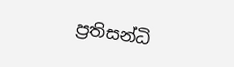ප්‍රතිසන්ධි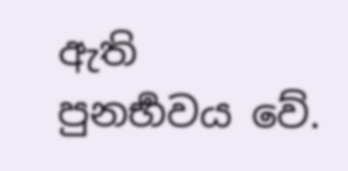ඇති පුනර්‍භවය වේ.